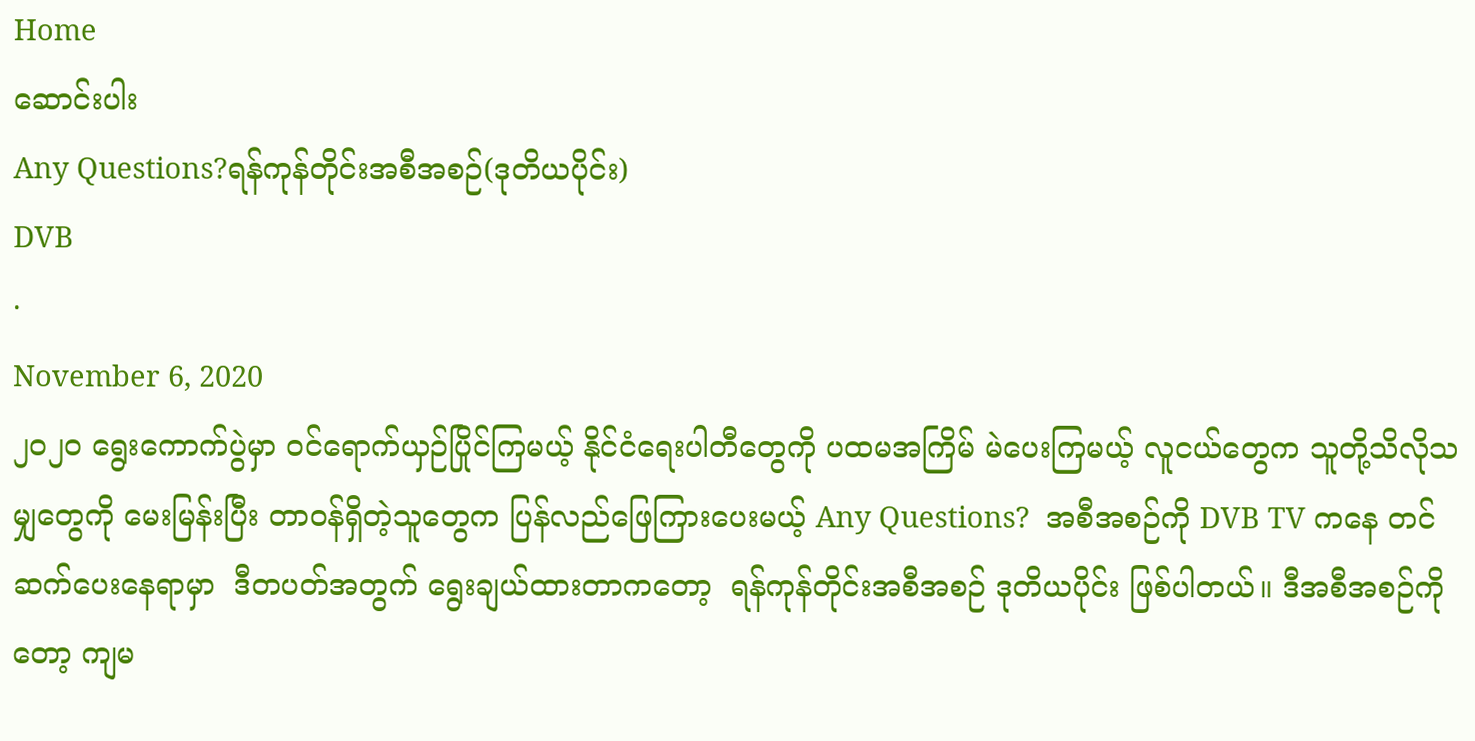Home
ဆောင်းပါး
Any Questions?ရန်ကုန်တိုင်းအစီအစဉ်(ဒုတိယပိုင်း)
DVB
·
November 6, 2020
၂၀၂၀ ရွေးကောက်ပွဲမှာ ဝင်ရောက်ယှဉ်ပြိုင်ကြမယ့် နိုင်ငံရေးပါတီတွေကို ပထမအကြိမ် မဲပေးကြမယ့် လူငယ်တွေက သူတို့သိလိုသမျှတွေကို မေးမြန်းပြီး တာဝန်ရှိတဲ့သူတွေက ပြန်လည်ဖြေကြားပေးမယ့် Any Questions?  အစီအစဉ်ကို DVB TV ကနေ တင်ဆက်ပေးနေရာမှာ  ဒီတပတ်အတွက် ရွေးချယ်ထားတာကတော့  ရန်ကုန်တိုင်းအစီအစဉ် ဒုတိယပိုင်း ဖြစ်ပါတယ်။ ဒီအစီအစဉ်ကိုတော့ ကျမ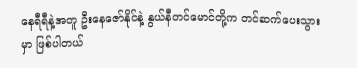နေရီရီနဲ့အတူ ဦးနေဇော်နိုင်နဲ့ နွယ်နီတင်မောင်တို့က တင်ဆက်ပေးသွားမှာ ဖြစ်ပါတယ်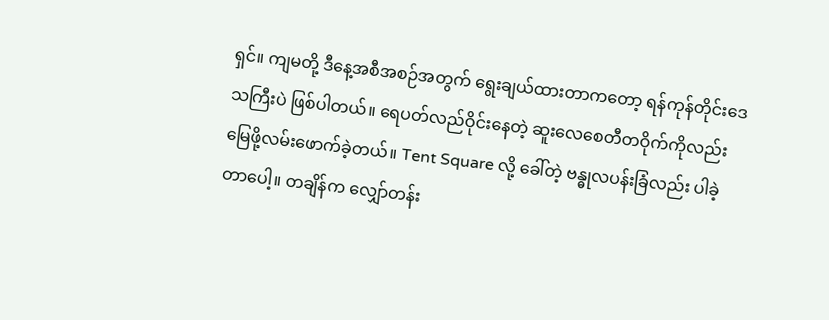ရှင်။ ကျမတို့ ဒီနေ့အစီအစဉ်အတွက် ရွေးချယ်ထားတာကတော့ ရန်ကုန်တိုင်းဒေသကြီးပဲ ဖြစ်ပါတယ်။ ရေပတ်လည်ဝိုင်းနေတဲ့ ဆူးလေစေတီတဝိုက်ကိုလည်း မြေဖို့လမ်းဖောက်ခဲ့တယ်။ Tent Square လို့ ခေါ်တဲ့ ဗန္ဓုလပန်းခြံလည်း ပါခဲ့တာပေါ့။ တချိန်က လျှော်တန်း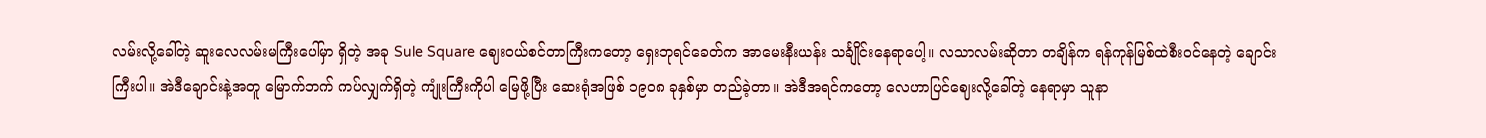လမ်းလို့ခေါ်တဲ့ ဆူးလေလမ်းမကြီးပေါ်မှာ ရှိတဲ့ အခု Sule Square ဈေးဝယ်စင်တာကြီးကတော့ ရှေးဘုရင်ခေတ်က အာမေးနီးယန်း သင်္ချိုင်းနေရာပေါ့။ လသာလမ်းဆိုတာ တချိန်က ရန်ကုန်မြစ်ထဲစီးဝင်နေတဲ့ ချောင်းကြီးပါ။ အဲဒီချောင်းနဲ့အတူ မြောက်ဘက် ကပ်လျှက်ရှိတဲ့ ကျုံးကြီးကိုပါ မြေဖို့ပြီး ဆေးရုံအဖြစ် ၁၉၀၈ ခုနှစ်မှာ တည်ခဲ့တာ။ အဲဒီအရင်ကတော့ လေဟာပြင်ဈေးလို့ခေါ်တဲ့ နေရာမှာ သူနာ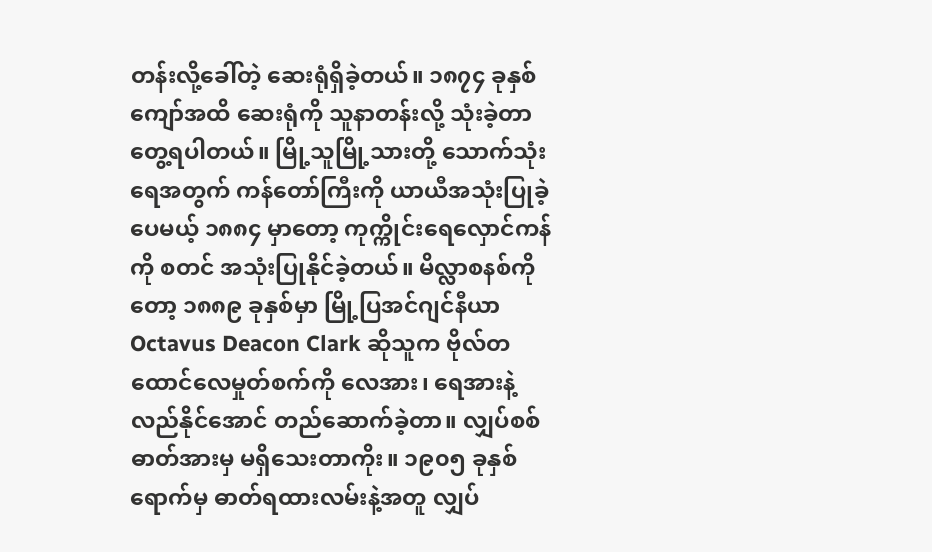တန်းလို့ခေါ်တဲ့ ဆေးရုံရှိခဲ့တယ်။ ၁၈၇၄ ခုနှစ်ကျော်အထိ ဆေးရုံကို သူနာတန်းလို့ သုံးခဲ့တာ တွေ့ရပါတယ်။ မြို့သူမြို့သားတို့ သောက်သုံးရေအတွက် ကန်တော်ကြီးကို ယာယီအသုံးပြုခဲ့ပေမယ့် ၁၈၈၄ မှာတော့ ကုက္ကိုင်းရေလှောင်ကန်ကို စတင် အသုံးပြုနိုင်ခဲ့တယ်။ မိလ္လာစနစ်ကိုတော့ ၁၈၈၉ ခုနှစ်မှာ မြို့ပြအင်ဂျင်နီယာ Octavus Deacon Clark ဆိုသူက ဗိုလ်တထောင်လေမှုတ်စက်ကို လေအား၊ ရေအားနဲ့ လည်နိုင်အောင် တည်ဆောက်ခဲ့တာ။ လျှပ်စစ်ဓာတ်အားမှ မရှိသေးတာကိုး။ ၁၉၀၅ ခုနှစ်ရောက်မှ ဓာတ်ရထားလမ်းနဲ့အတူ လျှပ်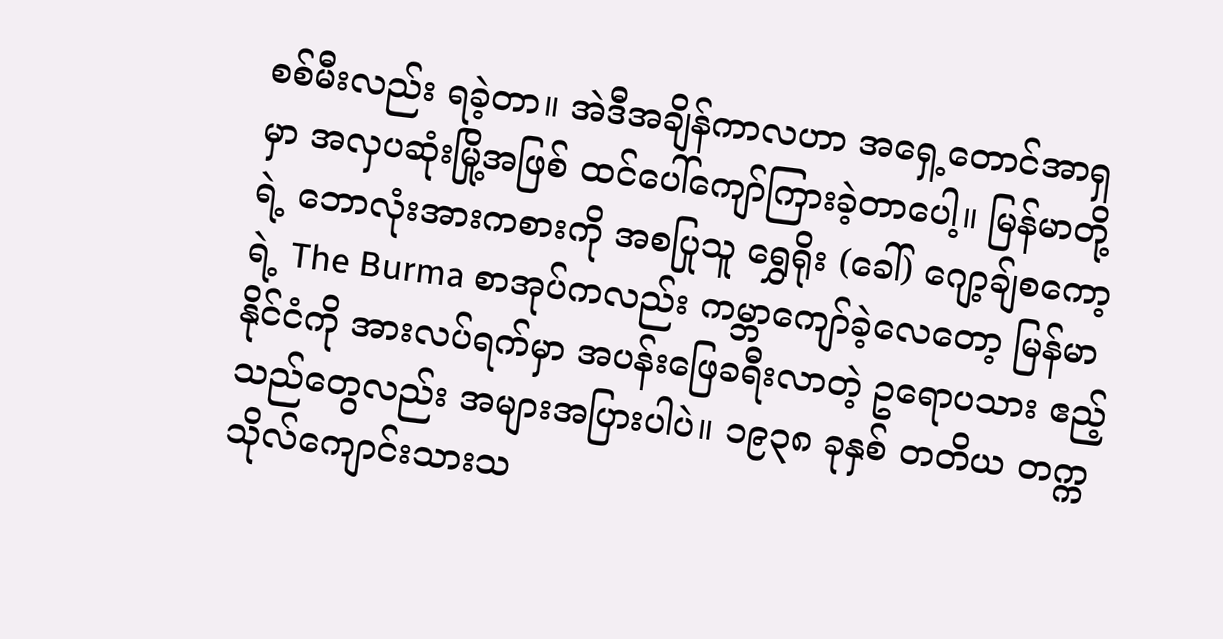စစ်မီးလည်း ရခဲ့တာ။ အဲဒီအချိန်ကာလဟာ အရှေ့တောင်အာရှမှာ အလှပဆုံးမြို့အဖြစ် ထင်ပေါ်ကျော်ကြားခဲ့တာပေါ့။ မြန်မာတို့ရဲ့ ဘောလုံးအားကစားကို အစပြုသူ ရွှေရိုး (ခေါ်) ဂျော့ချ်စကော့ရဲ့ The Burma စာအုပ်ကလည်း ကမ္ဘာကျော်ခဲ့လေတော့ မြန်မာနိုင်ငံကို အားလပ်ရက်မှာ အပန်းဖြေခရီးလာတဲ့ ဥရောပသား ဧည့်သည်တွေလည်း အများအပြားပါပဲ။ ၁၉၃၈ ခုနှစ် တတိယ တက္ကသိုလ်ကျောင်းသားသ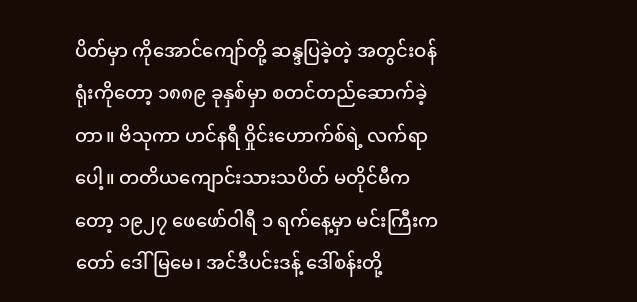ပိတ်မှာ ကိုအောင်ကျော်တို့ ဆန္ဒပြခဲ့တဲ့ အတွင်းဝန်ရုံးကိုတော့ ၁၈၈၉ ခုနှစ်မှာ စတင်တည်ဆောက်ခဲ့တာ။ ဗိသုကာ ဟင်နရီ ဝှိုင်းဟောက်စ်ရဲ့ လက်ရာပေါ့။ တတိယကျောင်းသားသပိတ် မတိုင်မီကတော့ ၁၉၂၇ ဖေဖော်ဝါရီ ၁ ရက်နေ့မှာ မင်းကြီးကတော် ဒေါ်မြမေ၊ အင်ဒီပင်းဒန့် ဒေါ်စန်းတို့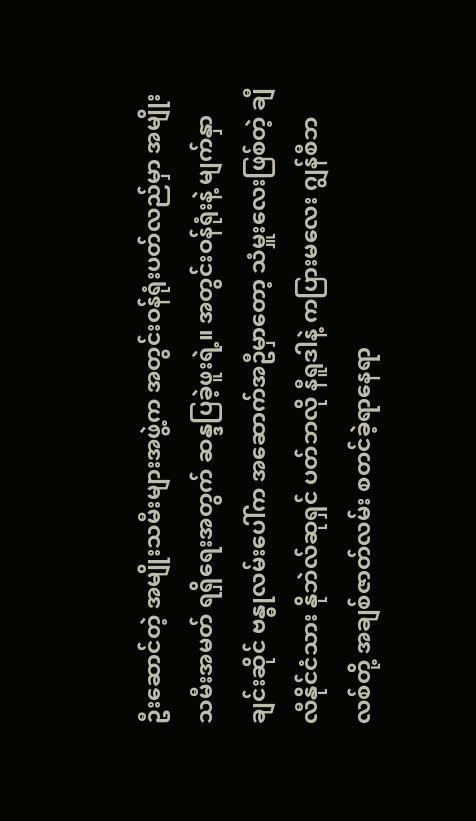ဦးဆောင်တဲ့ အမျိုးသမီးများအဖွဲ့က အတွင်းဝန်ရုံးပတ်လည်မှာ အမျိုးသမီးအမတ် ရရှိရေးအတွက် ဆန္ဒပြခဲ့ဖူးရဲ့။ အတွင်းဝန်ရုံးနဲ့ မျက်နှာချင်းဆိုင် ဗန္ဓုလမ်းပေါ်က အဆောက်အဦမှာတော့ သံမှူးလေးဖြစ်တဲ့ ချီလီနိုင်ငံသား နိုဘဲလ်ဆုရှင် ပတ်ဘလို နီရူဒါနဲ့ ကပြားမလေး ဂျွန်စီဘလစ်တို့ အချစ်ဇာတ်လမ်း စတင်ခဲ့ရာနေရာ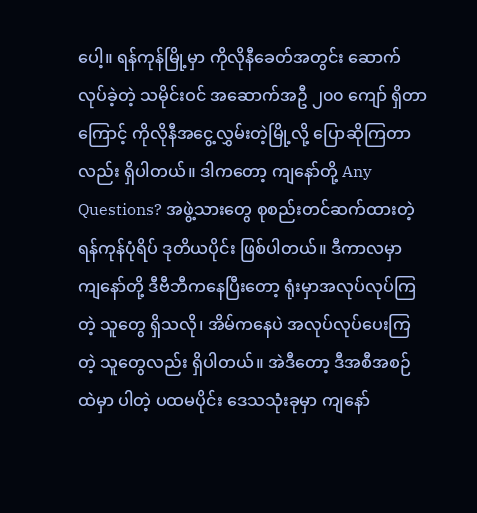ပေါ့။ ရန်ကုန်မြို့မှာ ကိုလိုနီခေတ်အတွင်း ဆောက်လုပ်ခဲ့တဲ့ သမိုင်းဝင် အဆောက်အဦ ၂၀၀ ကျော် ရှိတာကြောင့် ကိုလိုနီအငွေ့လွှမ်းတဲ့မြို့လို့ ပြောဆိုကြတာလည်း ရှိပါတယ်။ ဒါကတော့ ကျနော်တို့ Any Questions? အဖွဲ့သားတွေ စုစည်းတင်ဆက်ထားတဲ့ ရန်ကုန်ပုံရိပ် ဒုတိယပိုင်း ဖြစ်ပါတယ်။ ဒီကာလမှာ ကျနော်တို့ ဒီဗီဘီကနေပြီးတော့ ရုံးမှာအလုပ်လုပ်ကြတဲ့ သူတွေ ရှိသလို၊ အိမ်ကနေပဲ အလုပ်လုပ်ပေးကြတဲ့ သူတွေလည်း ရှိပါတယ်။ အဲဒီတော့ ဒီအစီအစဉ်ထဲမှာ ပါတဲ့ ပထမပိုင်း ဒေသသုံးခုမှာ ကျနော်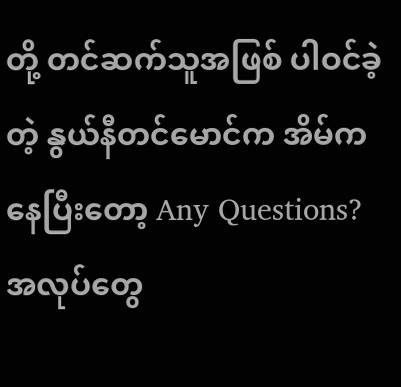တို့ တင်ဆက်သူအဖြစ် ပါဝင်ခဲ့တဲ့ နွယ်နီတင်မောင်က အိမ်ကနေပြီးတော့ Any Questions? အလုပ်တွေ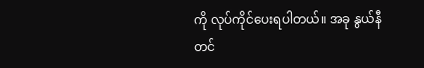ကို လုပ်ကိုင်ပေးရပါတယ်။ အခု နွယ်နီတင်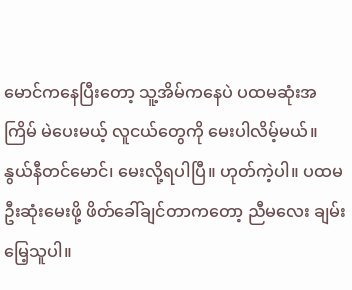မောင်ကနေပြီးတော့ သူ့အိမ်ကနေပဲ ပထမဆုံးအကြိမ် မဲပေးမယ့် လူငယ်တွေကို မေးပါလိမ့်မယ်။ နွယ်နီတင်မောင်၊ မေးလို့ရပါပြီ။ ဟုတ်ကဲ့ပါ။ ပထမဦးဆုံးမေးဖို့ ဖိတ်ခေါ်ချင်တာကတော့ ညီမလေး ချမ်းမြေ့သူပါ။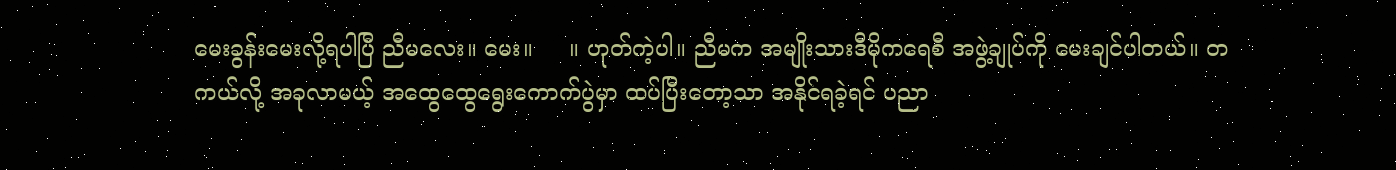မေးခွန်းမေးလို့ရပါပြီ ညီမလေး။ မေး။     ။ ဟုတ်ကဲ့ပါ။ ညီမက အမျိုးသားဒီမိုကရေစီ အဖွဲ့ချုပ်ကို မေးချင်ပါတယ်။ တကယ်လို့ အခုလာမယ့် အထွေထွေရွေးကောက်ပွဲမှာ ထပ်ပြီးတော့သာ အနိုင်ရခဲ့ရင် ပညာ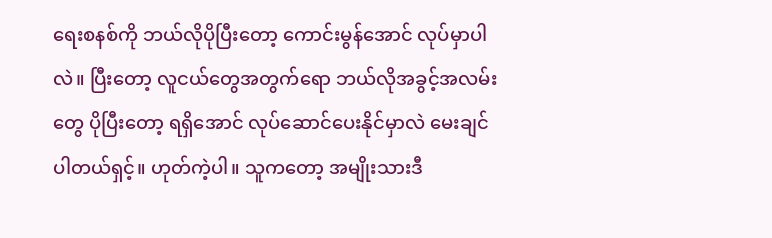ရေးစနစ်ကို ဘယ်လိုပိုပြီးတော့ ကောင်းမွန်အောင် လုပ်မှာပါလဲ။ ပြီးတော့ လူငယ်တွေအတွက်ရော ဘယ်လိုအခွင့်အလမ်းတွေ ပိုပြီးတော့ ရရှိအောင် လုပ်ဆောင်ပေးနိုင်မှာလဲ မေးချင်ပါတယ်ရှင့်။ ဟုတ်ကဲ့ပါ။ သူကတော့ အမျိုးသားဒီ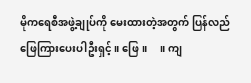မိုကရေစီအဖွဲ့ချုပ်ကို မေးထားတဲ့အတွက် ပြန်လည် ဖြေကြားပေးပါဦးရှင့်။ ဖြေ။     ။ ကျ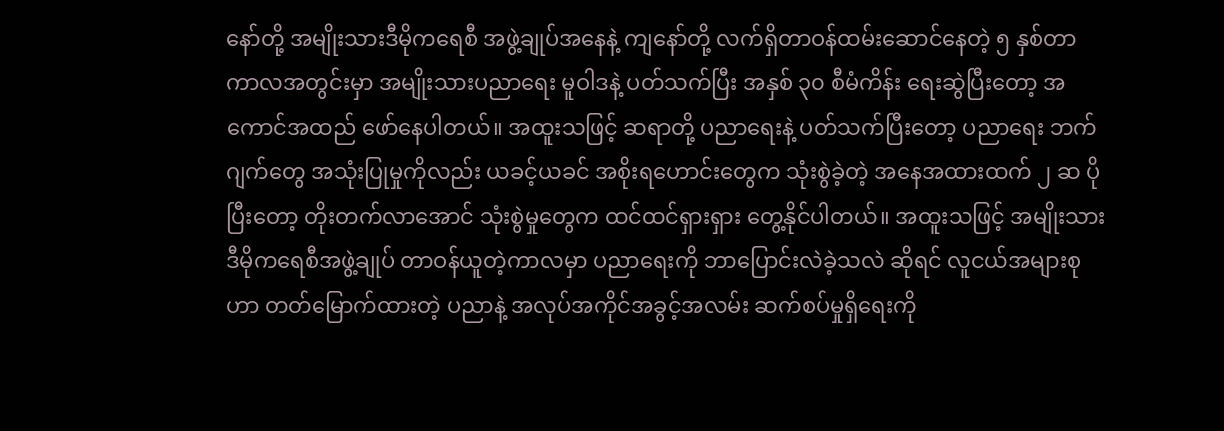နော်တို့ အမျိုးသားဒီမိုကရေစီ အဖွဲ့ချုပ်အနေနဲ့ ကျနော်တို့ လက်ရှိတာဝန်ထမ်းဆောင်နေတဲ့ ၅ နှစ်တာ ကာလအတွင်းမှာ အမျိုးသားပညာရေး မူဝါဒနဲ့ ပတ်သက်ပြီး အနှစ် ၃၀ စီမံကိန်း ရေးဆွဲပြီးတော့ အကောင်အထည် ဖော်နေပါတယ်။ အထူးသဖြင့် ဆရာတို့ ပညာရေးနဲ့ ပတ်သက်ပြီးတော့ ပညာရေး ဘက်ဂျက်တွေ အသုံးပြုမှုကိုလည်း ယခင့်ယခင် အစိုးရဟောင်းတွေက သုံးစွဲခဲ့တဲ့ အနေအထားထက် ၂ ဆ ပိုပြီးတော့ တိုးတက်လာအောင် သုံးစွဲမှုတွေက ထင်ထင်ရှားရှား တွေ့နိုင်ပါတယ်။ အထူးသဖြင့် အမျိုးသားဒီမိုကရေစီအဖွဲ့ချုပ် တာဝန်ယူတဲ့ကာလမှာ ပညာရေးကို ဘာပြောင်းလဲခဲ့သလဲ ဆိုရင် လူငယ်အများစုဟာ တတ်မြောက်ထားတဲ့ ပညာနဲ့ အလုပ်အကိုင်အခွင့်အလမ်း ဆက်စပ်မှုရှိရေးကို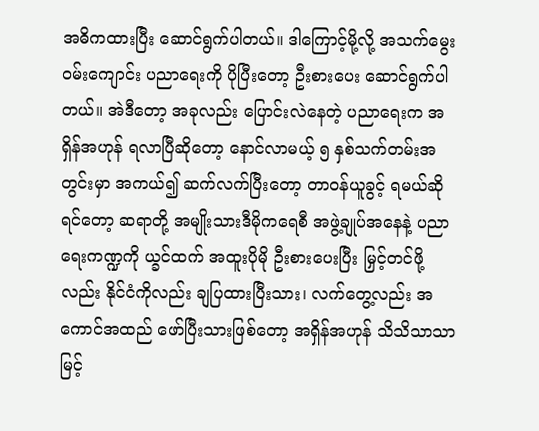အဓိကထားပြီး ဆောင်ရွက်ပါတယ်။ ဒါကြောင့်မို့လို့ အသက်မွေးဝမ်းကျောင်း ပညာရေးကို ပိုပြီးတော့ ဦးစားပေး ဆောင်ရွက်ပါတယ်။ အဲဒီတော့ အခုလည်း ပြောင်းလဲနေတဲ့ ပညာရေးက အရှိန်အဟုန် ရလာပြီဆိုတော့ နောင်လာမယ့် ၅ နှစ်သက်တမ်းအတွင်းမှာ အကယ်၍ ဆက်လက်ပြီးတော့ တာဝန်ယူခွင့် ရမယ်ဆိုရင်တော့ ဆရာတို့ အမျိုးသားဒီမိုကရေစီ အဖွဲ့ချုပ်အနေနဲ့ ပညာရေးကဏ္ဍကို ယ္ခင်ထက် အထူးပိုမို ဦးစားပေးပြီး မြှင့်တင်ဖို့လည်း နိုင်ငံကိုလည်း ချပြထားပြီးသား၊ လက်တွေ့လည်း အကောင်အထည် ဖော်ပြီးသားဖြစ်တော့ အရှိန်အဟုန် သိသိသာသာ မြင့်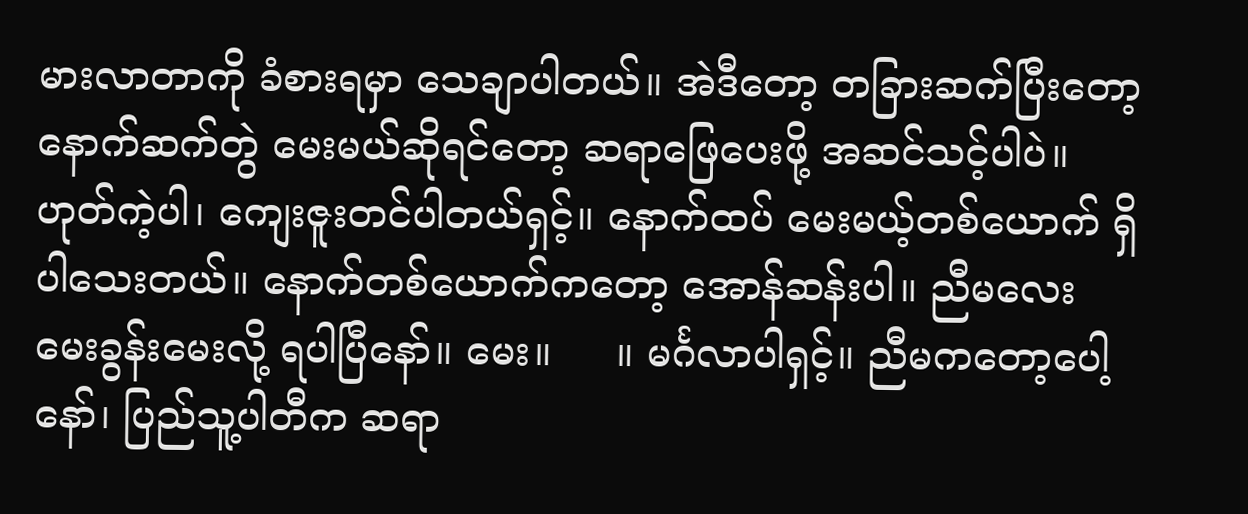မားလာတာကို ခံစားရမှာ သေချာပါတယ်။ အဲဒီတော့ တခြားဆက်ပြီးတော့ နောက်ဆက်တွဲ မေးမယ်ဆိုရင်တော့ ဆရာဖြေပေးဖို့ အဆင်သင့်ပါပဲ။ ဟုတ်ကဲ့ပါ၊ ကျေးဇူးတင်ပါတယ်ရှင့်။ နောက်ထပ် မေးမယ့်တစ်ယောက် ရှိပါသေးတယ်။ နောက်တစ်ယောက်ကတော့ အောန်ဆန်းပါ။ ညီမလေး မေးခွန်းမေးလို့ ရပါပြီနော်။ မေး။     ။ မင်္ဂလာပါရှင့်။ ညီမကတော့ပေါ့နော်၊ ပြည်သူ့ပါတီက ဆရာ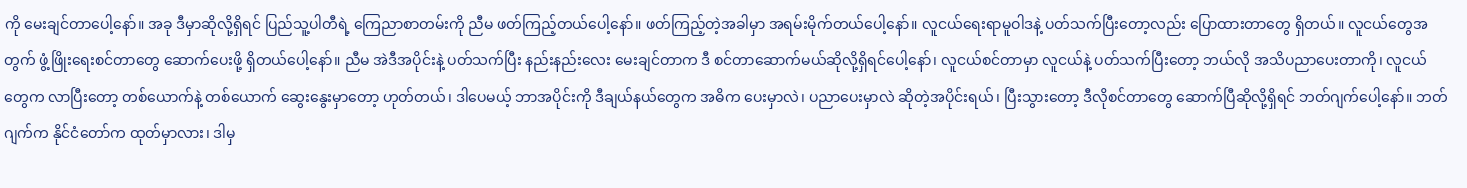ကို မေးချင်တာပေါ့နော်။ အခု ဒီမှာဆိုလို့ရှိရင် ပြည်သူ့ပါတီရဲ့ ကြေညာစာတမ်းကို ညီမ ဖတ်ကြည့်တယ်ပေါ့နော်။ ဖတ်ကြည့်တဲ့အခါမှာ အရမ်းမိုက်တယ်ပေါ့နော်။ လူငယ်ရေးရာမူဝါဒနဲ့ ပတ်သက်ပြီးတော့လည်း ပြောထားတာတွေ ရှိတယ်။ လူငယ်တွေအတွက် ဖွံ့ဖြိုးရေးစင်တာတွေ ဆောက်ပေးဖို့ ရှိတယ်ပေါ့နော်။ ညီမ အဲဒီအပိုင်းနဲ့ ပတ်သက်ပြီး နည်းနည်းလေး မေးချင်တာက ဒီ စင်တာဆောက်မယ်ဆိုလို့ရှိရင်ပေါ့နော်၊ လူငယ်စင်တာမှာ လူငယ်နဲ့ ပတ်သက်ပြီးတော့ ဘယ်လို အသိပညာပေးတာကို၊ လူငယ်တွေက လာပြီးတော့ တစ်ယောက်နဲ့ တစ်ယောက် ဆွေးနွေးမှာတော့ ဟုတ်တယ်၊ ဒါပေမယ့် ဘာအပိုင်းကို ဒီချယ်နယ်တွေက အဓိက ပေးမှာလဲ၊ ပညာပေးမှာလဲ ဆိုတဲ့အပိုင်းရယ်၊ ပြီးသွားတော့ ဒီလိုစင်တာတွေ ဆောက်ပြီဆိုလို့ရှိရင် ဘတ်ဂျက်ပေါ့နော်။ ဘတ်ဂျက်က နိုင်ငံတော်က ထုတ်မှာလား၊ ဒါမှ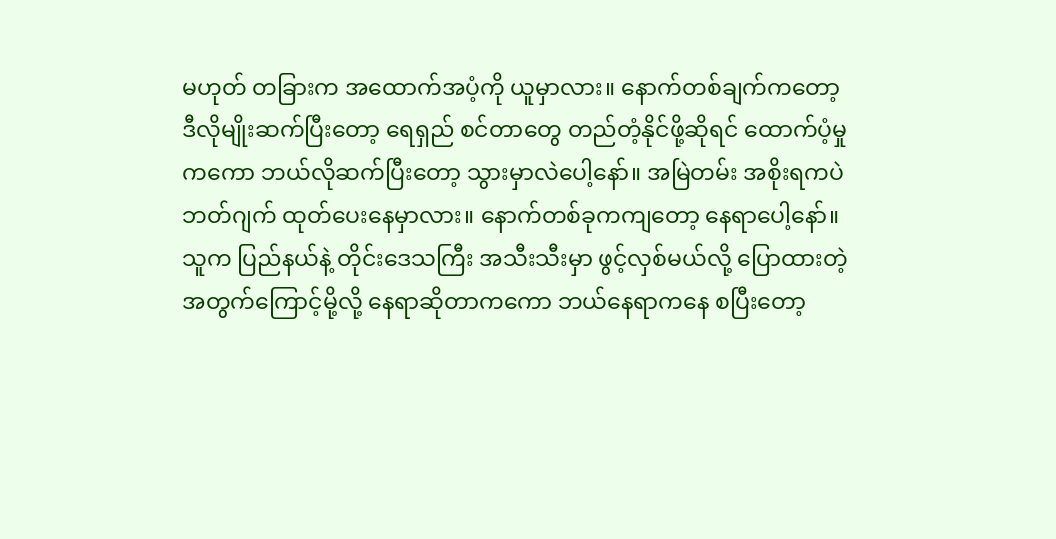မဟုတ် တခြားက အထောက်အပံ့ကို ယူမှာလား။ နောက်တစ်ချက်ကတော့ ဒီလိုမျိုးဆက်ပြီးတော့ ရေရှည် စင်တာတွေ တည်တံ့နိုင်ဖို့ဆိုရင် ထောက်ပံ့မှုကကော ဘယ်လိုဆက်ပြီးတော့ သွားမှာလဲပေါ့နော်။ အမြဲတမ်း အစိုးရကပဲ ဘတ်ဂျက် ထုတ်ပေးနေမှာလား။ နောက်တစ်ခုကကျတော့ နေရာပေါ့နော်။ သူက ပြည်နယ်နဲ့ တိုင်းဒေသကြီး အသီးသီးမှာ ဖွင့်လှစ်မယ်လို့ ပြောထားတဲ့အတွက်ကြောင့်မို့လို့ နေရာဆိုတာကကော ဘယ်နေရာကနေ စပြီးတော့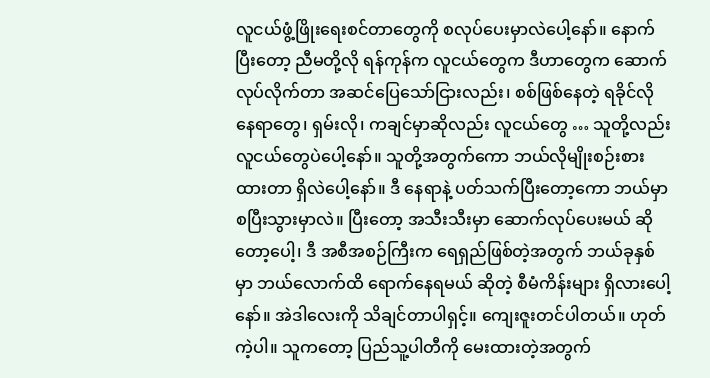လူငယ်ဖွံ့ဖြိုးရေးစင်တာတွေကို စလုပ်ပေးမှာလဲပေါ့နော်။ နောက်ပြီးတော့ ညီမတို့လို ရန်ကုန်က လူငယ်တွေက ဒီဟာတွေက ဆောက်လုပ်လိုက်တာ အဆင်ပြေသော်ငြားလည်း၊ စစ်ဖြစ်နေတဲ့ ရခိုင်လိုနေရာတွေ၊ ရှမ်းလို၊ ကချင်မှာဆိုလည်း လူငယ်တွေ … သူတို့လည်း လူငယ်တွေပဲပေါ့နော်။ သူတို့အတွက်ကော ဘယ်လိုမျိုးစဉ်းစားထားတာ ရှိလဲပေါ့နော်။ ဒီ နေရာနဲ့ ပတ်သက်ပြီးတော့ကော ဘယ်မှာစပြီးသွားမှာလဲ။ ပြီးတော့ အသီးသီးမှာ ဆောက်လုပ်ပေးမယ် ဆိုတော့ပေါ့၊ ဒီ အစီအစဉ်ကြီးက ရေရှည်ဖြစ်တဲ့အတွက် ဘယ်ခုနှစ်မှာ ဘယ်လောက်ထိ ရောက်နေရမယ် ဆိုတဲ့ စီမံကိန်းများ ရှိလားပေါ့နော်။ အဲဒါလေးကို သိချင်တာပါရှင့်။ ကျေးဇူးတင်ပါတယ်။ ဟုတ်ကဲ့ပါ။ သူကတော့ ပြည်သူ့ပါတီကို မေးထားတဲ့အတွက်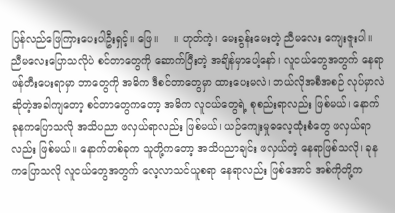ပြန်လည်ဖြေကြားပေးပါဦးရှင့်။ ဖြေ။     ။ ဟုတ်ကဲ့၊ မေးခွန်းမေးတဲ့ ညီမလေး ကျေးဇူးပါ။ ညီမလေးပြောသလိုပဲ စင်တာတွေကို ဆောက်ပြီးတဲ့ အချိန်မှာပေါ့နော်၊ လူငယ်တွေအတွက် နေရာဖန်တီးပေးရာမှာ ဘာတွေကို အဓိက ဒီစင်တာတွေမှာ ထားပေးမလဲ၊ ဘယ်လိုအစီအစဉ် လုပ်မှာလဲဆိုတဲ့အခါကျတော့ စင်တာတွေကတော့ အဓိက လူငယ်တွေရဲ့ စုစည်းရာလည်း ဖြစ်မယ်၊ နောက် ခုနကပြောသလို အသိပညာ ဖလှယ်ရာလည်း ဖြစ်မယ်၊ ယဉ်ကျေးမှုဓလေ့ထုံးစံတွေ ဖလှယ်ရာလည်း ဖြစ်မယ်။ နောက်တစ်ခုက သူတို့ကတော့ အသိပညာချင်း ဖလှယ်တဲ့ နေရာဖြစ်သလို၊ ခုနကပြောသလို လူငယ်တွေအတွက် လေ့လာသင်ယူစရာ နေရာလည်း ဖြစ်အောင် အစ်ကိုတို့က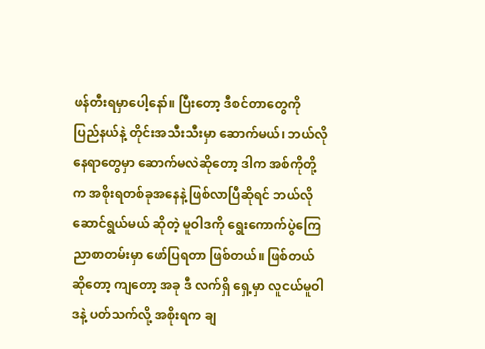ဖန်တီးရမှာပေါ့နော်။ ပြီးတော့ ဒီစင်တာတွေကို ပြည်နယ်နဲ့ တိုင်းအသီးသီးမှာ ဆောက်မယ်၊ ဘယ်လိုနေရာတွေမှာ ဆောက်မလဲဆိုတော့ ဒါက အစ်ကိုတို့က အစိုးရတစ်ခုအနေနဲ့ ဖြစ်လာပြီဆိုရင် ဘယ်လိုဆောင်ရွယ်မယ် ဆိုတဲ့ မူဝါဒကို ရွေးကောက်ပွဲကြေညာစာတမ်းမှာ ဖော်ပြရတာ ဖြစ်တယ်။ ဖြစ်တယ်ဆိုတော့ ကျတော့ အခု ဒီ လက်ရှိ ရှေ့မှာ လူငယ်မူဝါဒနဲ့ ပတ်သက်လို့ အစိုးရက ချ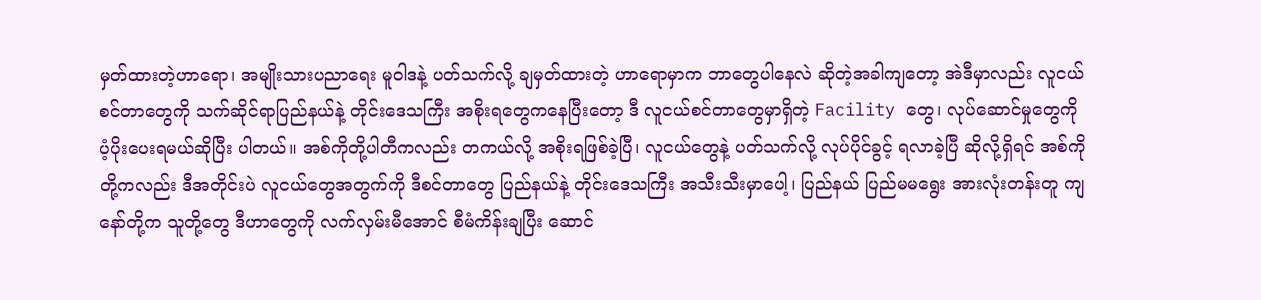မှတ်ထားတဲ့ဟာရော၊ အမျိုးသားပညာရေး မူဝါဒနဲ့ ပတ်သက်လို့ ချမှတ်ထားတဲ့ ဟာရောမှာက ဘာတွေပါနေလဲ ဆိုတဲ့အခါကျတော့ အဲဒီမှာလည်း လူငယ်စင်တာတွေကို သက်ဆိုင်ရာပြည်နယ်နဲ့ တိုင်းဒေသကြီး အစိုးရတွေကနေပြီးတော့ ဒီ လူငယ်စင်တာတွေမှာရှိတဲ့ Facility တွေ၊ လုပ်ဆောင်မှုတွေကို ပံ့ပိုးပေးရမယ်ဆိုပြီး ပါတယ်။ အစ်ကိုတို့ပါတီကလည်း တကယ်လို့ အစိုးရဖြစ်ခဲ့ပြီ၊ လူငယ်တွေနဲ့ ပတ်သက်လို့ လုပ်ပိုင်ခွင့် ရလာခဲ့ပြီ ဆိုလို့ရှိရင် အစ်ကိုတို့ကလည်း ဒီအတိုင်းပဲ လူငယ်တွေအတွက်ကို ဒီစင်တာတွေ ပြည်နယ်နဲ့ တိုင်းဒေသကြီး အသီးသီးမှာပေါ့၊ ပြည်နယ် ပြည်မမရွေး အားလုံးတန်းတူ ကျနော်တို့က သူတို့တွေ ဒီဟာတွေကို လက်လှမ်းမီအောင် စီမံကိန်းချပြီး ဆောင်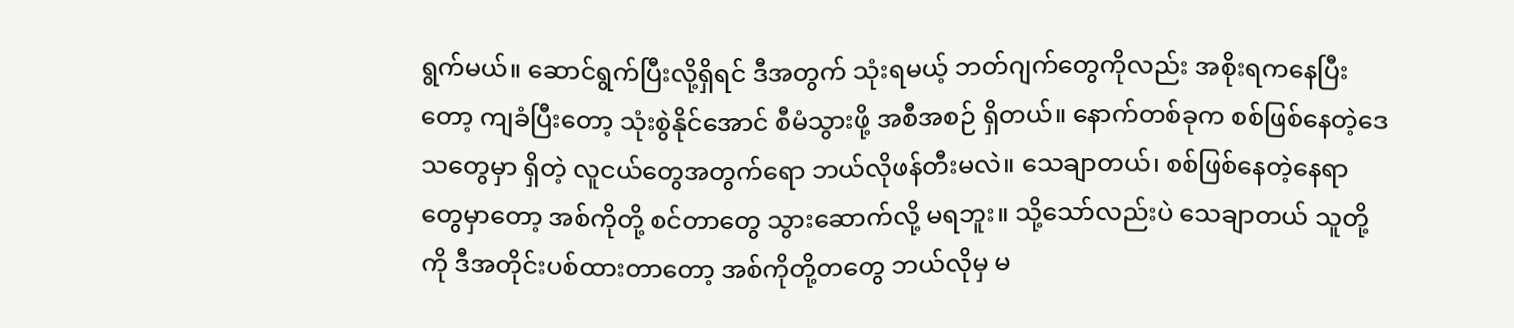ရွက်မယ်။ ဆောင်ရွက်ပြီးလို့ရှိရင် ဒီအတွက် သုံးရမယ့် ဘတ်ဂျက်တွေကိုလည်း အစိုးရကနေပြီးတော့ ကျခံပြီးတော့ သုံးစွဲနိုင်အောင် စီမံသွားဖို့ အစီအစဉ် ရှိတယ်။ နောက်တစ်ခုက စစ်ဖြစ်နေတဲ့ဒေသတွေမှာ ရှိတဲ့ လူငယ်တွေအတွက်ရော ဘယ်လိုဖန်တီးမလဲ။ သေချာတယ်၊ စစ်ဖြစ်နေတဲ့နေရာတွေမှာတော့ အစ်ကိုတို့ စင်တာတွေ သွားဆောက်လို့ မရဘူး။ သို့သော်လည်းပဲ သေချာတယ် သူတို့ကို ဒီအတိုင်းပစ်ထားတာတော့ အစ်ကိုတို့တတွေ ဘယ်လိုမှ မ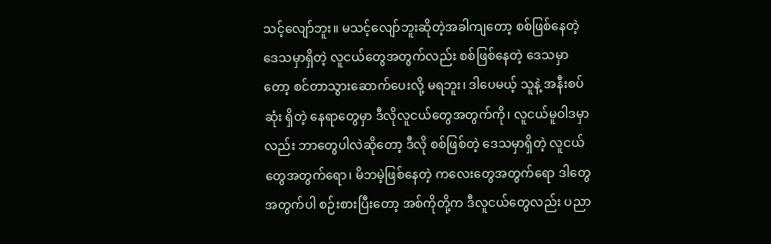သင့်လျော်ဘူး။ မသင့်လျော်ဘူးဆိုတဲ့အခါကျတော့ စစ်ဖြစ်နေတဲ့ ဒေသမှာရှိတဲ့ လူငယ်တွေအတွက်လည်း စစ်ဖြစ်နေတဲ့ ဒေသမှာတော့ စင်တာသွားဆောက်ပေးလို့ မရဘူး၊ ဒါပေမယ့် သူနဲ့ အနီးစပ်ဆုံး ရှိတဲ့ နေရာတွေမှာ ဒီလိုလူငယ်တွေအတွက်ကို၊ လူငယ်မူဝါဒမှာလည်း ဘာတွေပါလဲဆိုတော့ ဒီလို စစ်ဖြစ်တဲ့ ဒေသမှာရှိတဲ့ လူငယ်တွေအတွက်ရော၊ မိဘမဲ့ဖြစ်နေတဲ့ ကလေးတွေအတွက်ရော ဒါတွေအတွက်ပါ စဉ်းစားပြီးတော့ အစ်ကိုတို့က ဒီလူငယ်တွေလည်း ပညာ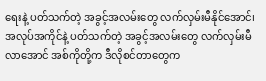ရေးနဲ့ ပတ်သက်တဲ့ အခွင့်အလမ်းတွေ လက်လှမ်းမီနိုင်အောင်၊ အလုပ်အကိုင်နဲ့ ပတ်သက်တဲ့ အခွင့်အလမ်းတွေ လက်လှမ်းမီလာအောင် အစ်ကိုတို့က ဒီလိုစင်တာတွေက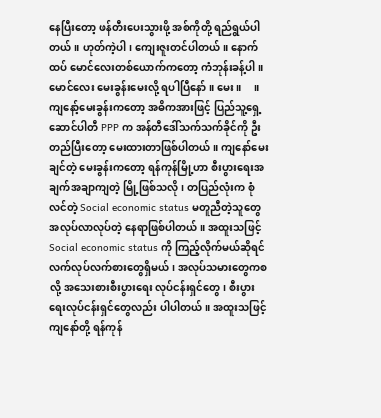နေပြီးတော့ ဖန်တီးပေးသွားဖို့ အစ်ကိုတို့ ရည်ရွယ်ပါတယ်။ ဟုတ်ကဲ့ပါ၊ ကျေးဇူးတင်ပါတယ်။ နောက်ထပ် မောင်လေးတစ်ယောက်ကတော့ ကံဘုန်းခန့်ပါ။ မောင်လေး မေးခွန်းမေးလို့ ရပါပြီနော်။ မေး။     ။ ကျနော့်မေးခွန်းကတော့ အဓိကအားဖြင့် ပြည်သူ့ရှေ့ဆောင်ပါတီ PPP က အန်တီဒေါ်သက်သက်ခိုင်ကို ဦးတည်ပြီးတော့ မေးထားတာဖြစ်ပါတယ်။ ကျနော်မေးချင်တဲ့ မေးခွန်းကတော့ ရန်ကုန်မြို့ဟာ စီးပွားရေးအချက်အချာကျတဲ့ မြို့ဖြစ်သလို၊ တပြည်လုံးက စုံလင်တဲ့ Social economic status မတူညီတဲ့သူတွေ အလုပ်လာလုပ်တဲ့ နေရာဖြစ်ပါတယ်။ အထူးသဖြင့် Social economic status ကို ကြည့်လိုက်မယ်ဆိုရင် လက်လုပ်လက်စားတွေရှိမယ်၊ အလုပ်သမားတွေကစလို့ အသေးစားစီးပွားရေး လုပ်ငန်းရှင်တွေ၊ စီးပွားရေးလုပ်ငန်းရှင်တွေလည်း ပါပါတယ်။ အထူးသဖြင့် ကျနော်တို့ ရန်ကုန်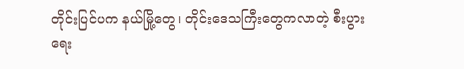တိုင်းပြင်ပက နယ်မြို့တွေ၊ တိုင်းဒေသကြီးတွေကလာတဲ့ စီးပွားရေး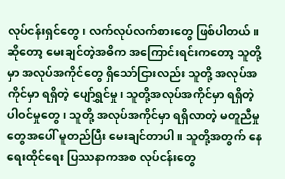လုပ်ငန်းရှင်တွေ၊ လက်လုပ်လက်စားတွေ ဖြစ်ပါတယ်။ ဆိုတော့ မေးချင်တဲ့အဓိက အကြောင်းရင်းကတော့ သူတို့မှာ အလုပ်အကိုင်တွေ ရှိသော်ငြားလည်း သူတို့ အလုပ်အကိုင်မှာ ရရှိတဲ့ ပျော်ရွှင်မှု၊ သူတို့အလုပ်အကိုင်မှာ ရရှိတဲ့ ပါဝင်မှုတွေ၊ သူတို့ အလုပ်အကိုင်မှာ ရရှိလာတဲ့ မတူညီမှုတွေအပေါ် မူတည်ပြီး မေးချင်တာပါ။ သူတို့အတွက် နေရေးထိုင်ရေး ပြဿနာကအစ လုပ်ငန်းတွေ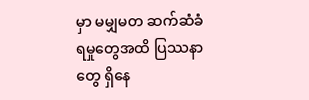မှာ မမျှမတ ဆက်ဆံခံရမှုတွေအထိ ပြဿနာတွေ ရှိနေ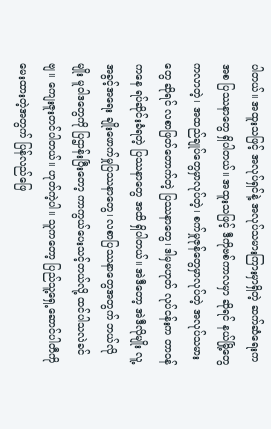ပါတယ်။ အထူးသဖြင့် အလုပ်ရှင်နဲ့ အလုပ်သမားကြားမှာရှိတဲ့ ဆက်ဆံရေးကအစ ပြဿနာတွေ ရှိပါတယ်။ အထူးသဖြင့် ဒီကိုဗစ်ကာလမှာ ဆိုရင် နယ်မြို့တွေကလာတဲ့၊ အထည်ချုပ်တွေမှာလုပ်တဲ့၊ စက်မှုဇုန်တွေမှာလုပ်တဲ့ အလုပ်သမားတွေ ဆိုရင် လစာဖြတ်တောက်တဲ့ ပြဿနာတွေ၊ ဒါမှမဟုတ် လုပ်ငန်းက တာဝန်ကနေ ရပ်ဆိုင်းခံရတဲ့ ပြဿနာတွေ အထိ ရှိပါတယ်။ အဲဒီတော့ အဲဒီလိုမျိုး လူ့အခွင့်အရေး ချိုးဖောက်မှုပြဿနာတွေ၊ လစာပြဿနာတွေအတွက် ဘယ်လိုမျိုး မူဝါဒတွေကို ပြဌာန်းပြီးတော့ ကာကွယ်ပေးသင့်တယ်လို့ ထင်ပါသလဲခင်ဗျ။ ကျေးဇူးတင်ပါတယ်။ ဟုတ်ကဲ့ပါ။ သူကတော့ ပြည်သူ့ရှေ့ဆောင်ပါတီကို မေးထားတဲ့အတွက် ပြန်လည်ဖြေ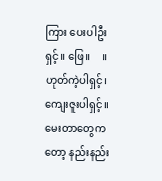ကြား ပေးပါဦးရှင့်။ ဖြေ။     ။ ဟုတ်ကဲ့ပါရှင့်၊ ကျေးဇူးပါရှင့်။ မေးတာတွေကတော့ နည်းနည်း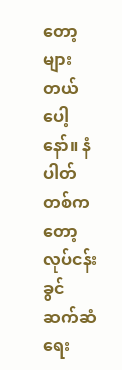တော့ များတယ်ပေါ့နော်။ နံပါတ်တစ်ကတော့ လုပ်ငန်းခွင်ဆက်ဆံရေး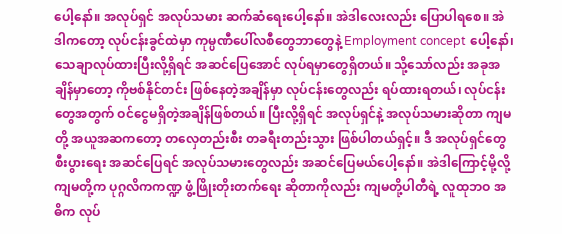ပေါ့နော်။ အလုပ်ရှင် အလုပ်သမား ဆက်ဆံရေးပေါ့နော်။ အဲဒါလေးလည်း ပြောပါရစေ။ အဲဒါကတော့ လုပ်ငန်းခွင်ထဲမှာ ကုမ္ပဏီပေါ်လစီတွေဘာတွေနဲ့ Employment concept ပေါ့နော်၊ သေချာလုပ်ထားပြီးလို့ရှိရင် အဆင်ပြေအောင် လုပ်ရမှာတွေရှိတယ်။ သို့သော်လည်း အခုအချိန်မှာတော့ ကိုဗစ်နိုင်တင်း ဖြစ်နေတဲ့အချိန်မှာ လုပ်ငန်းတွေလည်း ရပ်ထားရတယ်၊ လုပ်ငန်းတွေအတွက် ဝင်ငွေမရှိတဲ့အချိန်ဖြစ်တယ်။ ပြီးလို့ရှိရင် အလုပ်ရှင်နဲ့ အလုပ်သမားဆိုတာ ကျမတို့ အယူအဆကတော့ တလှေတည်းစီး တခရီးတည်းသွား ဖြစ်ပါတယ်ရှင့်။ ဒီ အလုပ်ရှင်တွေ စီးပွားရေး အဆင်ပြေရင် အလုပ်သမားတွေလည်း အဆင်ပြေမယ်ပေါ့နော်။ အဲဒါကြောင့်မို့လို့ ကျမတို့က ပုဂ္ဂလိကကဏ္ဍ ဖွံ့ဖြိုးတိုးတက်ရေး ဆိုတာကိုလည်း ကျမတို့ပါတီရဲ့ လူထုဘဝ အဓိက လုပ်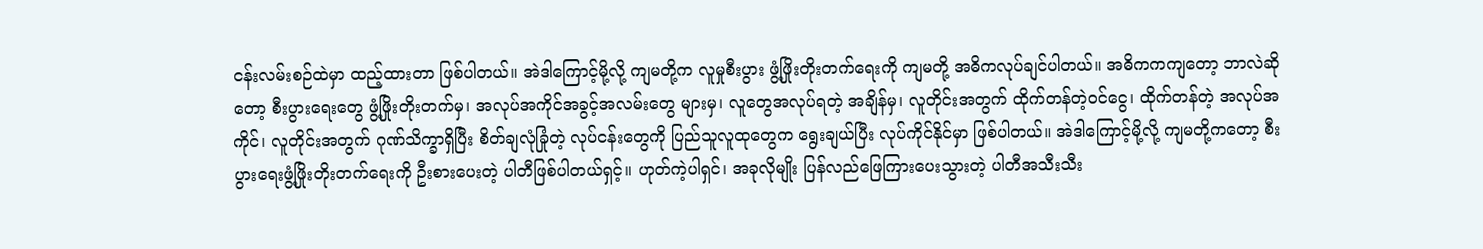ငန်းလမ်းစဉ်ထဲမှာ ထည့်ထားတာ ဖြစ်ပါတယ်။ အဲဒါကြောင့်မို့လို့ ကျမတို့က လူမှုစီးပွား ဖွံ့ဖြိုးတိုးတက်ရေးကို ကျမတို့ အဓိကလုပ်ချင်ပါတယ်။ အဓိကကကျတော့ ဘာလဲဆိုတော့ စီးပွားရေးတွေ ဖွံ့ဖြိုးတိုးတက်မှ၊ အလုပ်အကိုင်အခွင့်အလမ်းတွေ များမှ၊ လူတွေအလုပ်ရတဲ့ အချိန်မှ၊ လူတိုင်းအတွက် ထိုက်တန်တဲ့ဝင်ငွေ၊ ထိုက်တန်တဲ့ အလုပ်အကိုင်၊ လူတိုင်းအတွက် ဂုဏ်သိက္ခာရှိပြီး စိတ်ချလုံခြုံတဲ့ လုပ်ငန်းတွေကို ပြည်သူလူထုတွေက ရွေးချယ်ပြီး လုပ်ကိုင်နိုင်မှာ ဖြစ်ပါတယ်။ အဲဒါကြောင့်မို့လို့ ကျမတို့ကတော့ စီးပွားရေးဖွံ့ဖြိုးတိုးတက်ရေးကို ဦးစားပေးတဲ့ ပါတီဖြစ်ပါတယ်ရှင့်။ ဟုတ်ကဲ့ပါရှင်၊ အခုလိုမျိုး ပြန်လည်ဖြေကြားပေးသွားတဲ့ ပါတီအသီးသီး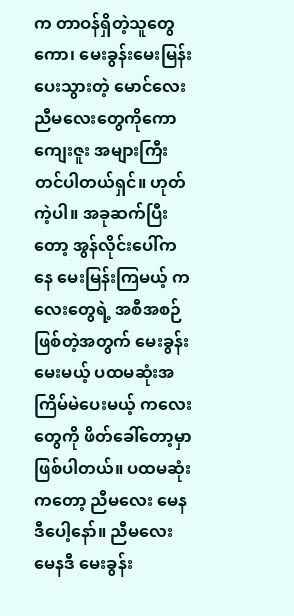က တာဝန်ရှိတဲ့သူတွေကော၊ မေးခွန်းမေးမြန်းပေးသွားတဲ့ မောင်လေး ညီမလေးတွေကိုကော ကျေးဇူး အများကြီးတင်ပါတယ်ရှင်။ ဟုတ်ကဲ့ပါ။ အခုဆက်ပြီးတော့ အွန်လိုင်းပေါ်ကနေ မေးမြန်းကြမယ့် ကလေးတွေရဲ့ အစီအစဉ် ဖြစ်တဲ့အတွက် မေးခွန်းမေးမယ့် ပထမဆုံးအကြိမ်မဲပေးမယ့် ကလေးတွေကို ဖိတ်ခေါ်တော့မှာ ဖြစ်ပါတယ်။ ပထမဆုံးကတော့ ညီမလေး မေနဒီပေါ့နော်။ ညီမလေး မေနဒီ မေးခွန်း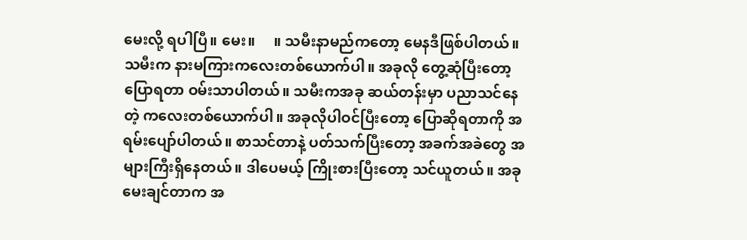မေးလို့ ရပါပြီ။ မေး။     ။ သမီးနာမည်ကတော့ မေနဒီဖြစ်ပါတယ်။ သမီးက နားမကြားကလေးတစ်ယောက်ပါ။ အခုလို တွေ့ဆုံပြီးတော့ ပြောရတာ ဝမ်းသာပါတယ်။ သမီးကအခု ဆယ်တန်းမှာ ပညာသင်နေတဲ့ ကလေးတစ်ယောက်ပါ။ အခုလိုပါဝင်ပြီးတော့ ပြောဆိုရတာကို အရမ်းပျော်ပါတယ်။ စာသင်တာနဲ့ ပတ်သက်ပြီးတော့ အခက်အခဲတွေ အများကြီးရှိနေတယ်။ ဒါပေမယ့် ကြိုးစားပြီးတော့ သင်ယူတယ်။ အခု မေးချင်တာက အ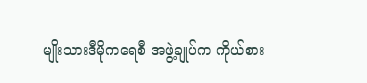မျိုးသားဒီမိုကရေစီ အဖွဲ့ချုပ်က ကိုယ်စား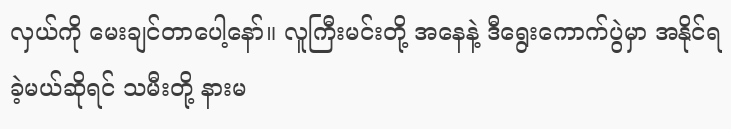လှယ်ကို မေးချင်တာပေါ့နော်။ လူကြီးမင်းတို့ အနေနဲ့ ဒီရွေးကောက်ပွဲမှာ အနိုင်ရခဲ့မယ်ဆိုရင် သမီးတို့ နားမ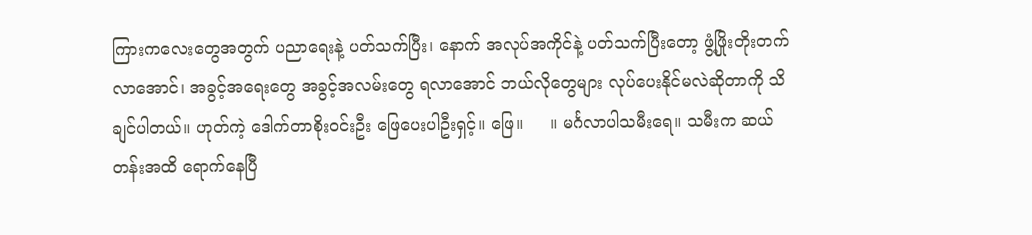ကြားကလေးတွေအတွက် ပညာရေးနဲ့ ပတ်သက်ပြီး၊ နောက် အလုပ်အကိုင်နဲ့ ပတ်သက်ပြီးတော့ ဖွံ့ဖြိုးတိုးတက်လာအောင်၊ အခွင့်အရေးတွေ အခွင့်အလမ်းတွေ ရလာအောင် ဘယ်လိုတွေများ လုပ်ပေးနိုင်မလဲဆိုတာကို သိချင်ပါတယ်။ ဟုတ်ကဲ့ ဒေါက်တာစိုးဝင်းဦး ဖြေပေးပါဦးရှင့်။ ဖြေ။     ။ မင်္ဂလာပါသမီးရေ။ သမီးက ဆယ်တန်းအထိ ရောက်နေပြီ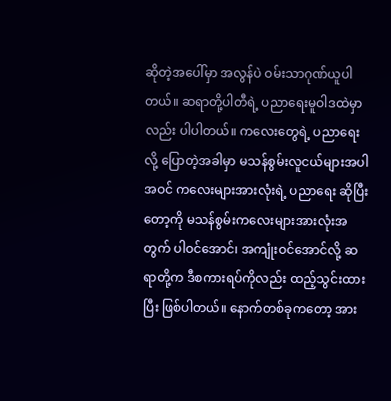ဆိုတဲ့အပေါ်မှာ အလွန်ပဲ ဝမ်းသာဂုဏ်ယူပါတယ်။ ဆရာတို့ပါတီရဲ့ ပညာရေးမူဝါဒထဲမှာလည်း ပါပါတယ်။ ကလေးတွေရဲ့ ပညာရေးလို့ ပြောတဲ့အခါမှာ မသန်စွမ်းလူငယ်များအပါအဝင် ကလေးများအားလုံးရဲ့ ပညာရေး ဆိုပြီးတော့ကို မသန်စွမ်းကလေးများအားလုံးအတွက် ပါဝင်အောင်၊ အကျုံးဝင်အောင်လို့ ဆရာတို့က ဒီစကားရပ်ကိုလည်း ထည့်သွင်းထားပြီး ဖြစ်ပါတယ်။ နောက်တစ်ခုကတော့ အား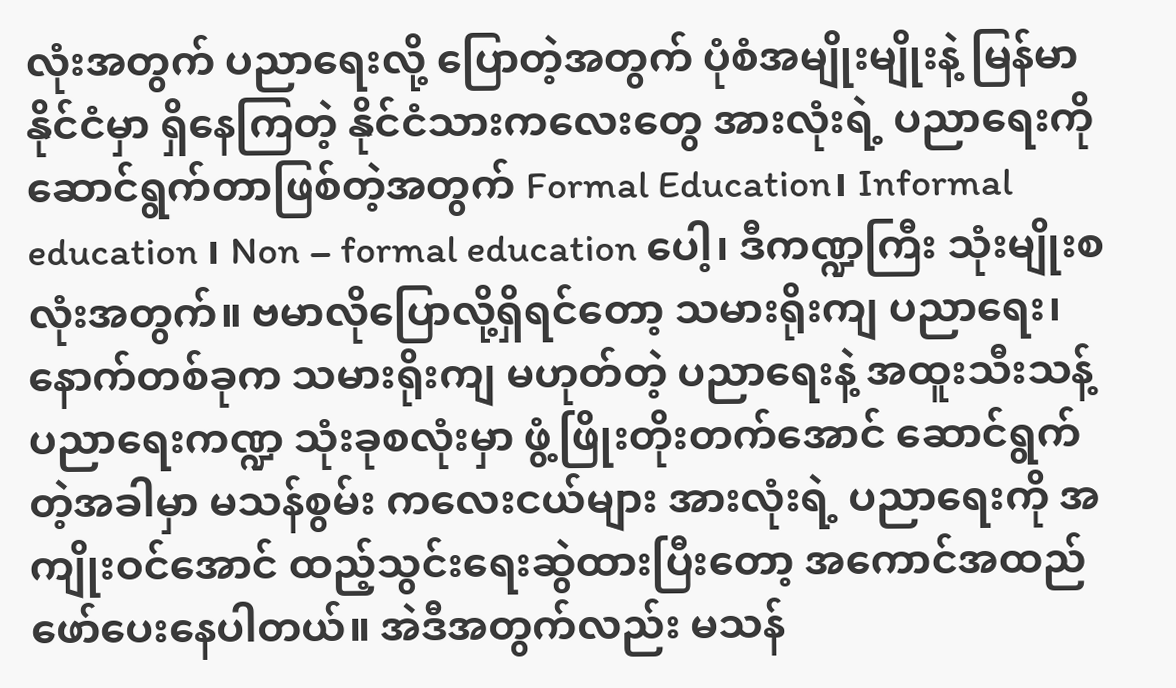လုံးအတွက် ပညာရေးလို့ ပြောတဲ့အတွက် ပုံစံအမျိုးမျိုးနဲ့ မြန်မာနိုင်ငံမှာ ရှိနေကြတဲ့ နိုင်ငံသားကလေးတွေ အားလုံးရဲ့ ပညာရေးကို ဆောင်ရွက်တာဖြစ်တဲ့အတွက် Formal Education၊ Informal education ၊ Non – formal education ပေါ့၊ ဒီကဏ္ဍကြီး သုံးမျိုးစလုံးအတွက်။ ဗမာလိုပြောလို့ရှိရင်တော့ သမားရိုးကျ ပညာရေး၊ နောက်တစ်ခုက သမားရိုးကျ မဟုတ်တဲ့ ပညာရေးနဲ့ အထူးသီးသန့်ပညာရေးကဏ္ဍ သုံးခုစလုံးမှာ ဖွံ့ဖြိုးတိုးတက်အောင် ဆောင်ရွက်တဲ့အခါမှာ မသန်စွမ်း ကလေးငယ်များ အားလုံးရဲ့ ပညာရေးကို အကျိုးဝင်အောင် ထည့်သွင်းရေးဆွဲထားပြီးတော့ အကောင်အထည် ဖော်ပေးနေပါတယ်။ အဲဒီအတွက်လည်း မသန်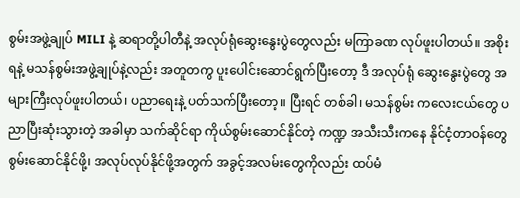စွမ်းအဖွဲ့ချုပ် MILI နဲ့ ဆရာတို့ပါတီနဲ့ အလုပ်ရုံဆွေးနွေးပွဲတွေလည်း မကြာခဏ လုပ်ဖူးပါတယ်။ အစိုးရနဲ့ မသန်စွမ်းအဖွဲ့ချုပ်နဲ့လည်း အတူတကွ ပူးပေါင်းဆောင်ရွက်ပြီးတော့ ဒီ အလုပ်ရုံ ဆွေးနွေးပွဲတွေ အများကြီးလုပ်ဖူးပါတယ်၊ ပညာရေးနဲ့ ပတ်သက်ပြီးတော့။ ပြီးရင် တစ်ခါ၊ မသန်စွမ်း ကလေးငယ်တွေ ပညာပြီးဆုံးသွားတဲ့ အခါမှာ သက်ဆိုင်ရာ ကိုယ်စွမ်းဆောင်နိုင်တဲ့ ကဏ္ဍ အသီးသီးကနေ နိုင်ငံ့တာဝန်တွေ စွမ်းဆောင်နိုင်ဖို့၊ အလုပ်လုပ်နိုင်ဖို့အတွက် အခွင့်အလမ်းတွေကိုလည်း ထပ်မံ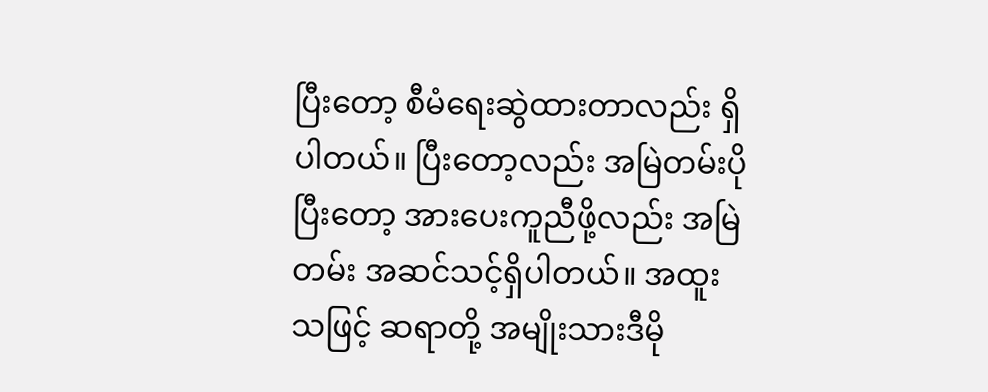ပြီးတော့ စီမံရေးဆွဲထားတာလည်း ရှိပါတယ်။ ပြီးတော့လည်း အမြဲတမ်းပိုပြီးတော့ အားပေးကူညီဖို့လည်း အမြဲတမ်း အဆင်သင့်ရှိပါတယ်။ အထူးသဖြင့် ဆရာတို့ အမျိုးသားဒီမို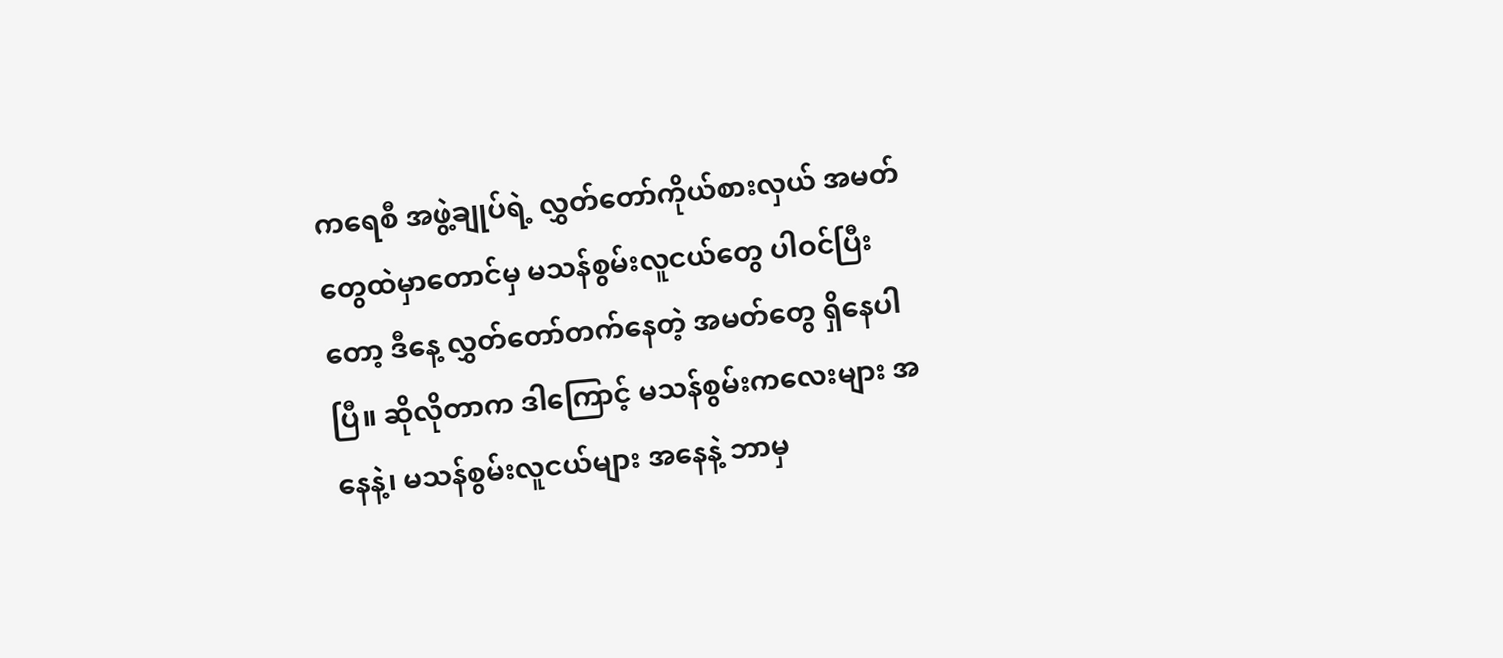ကရေစီ အဖွဲ့ချုပ်ရဲ့ လွှတ်တော်ကိုယ်စားလှယ် အမတ်တွေထဲမှာတောင်မှ မသန်စွမ်းလူငယ်တွေ ပါဝင်ပြီးတော့ ဒီနေ့ လွှတ်တော်တက်နေတဲ့ အမတ်တွေ ရှိနေပါပြီ။ ဆိုလိုတာက ဒါကြောင့် မသန်စွမ်းကလေးများ အနေနဲ့၊ မသန်စွမ်းလူငယ်များ အနေနဲ့ ဘာမှ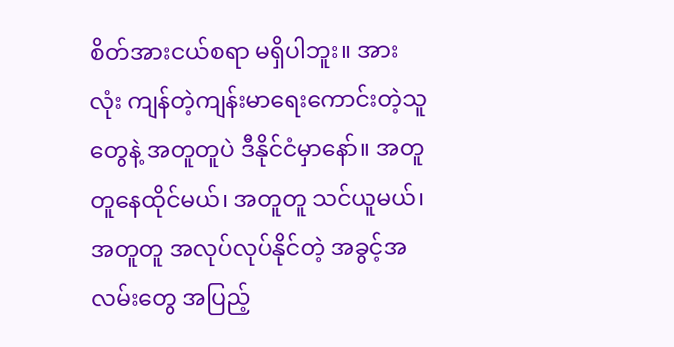စိတ်အားငယ်စရာ မရှိပါဘူး။ အားလုံး ကျန်တဲ့ကျန်းမာရေးကောင်းတဲ့သူတွေနဲ့ အတူတူပဲ ဒီနိုင်ငံမှာနော်။ အတူတူနေထိုင်မယ်၊ အတူတူ သင်ယူမယ်၊ အတူတူ အလုပ်လုပ်နိုင်တဲ့ အခွင့်အလမ်းတွေ အပြည့်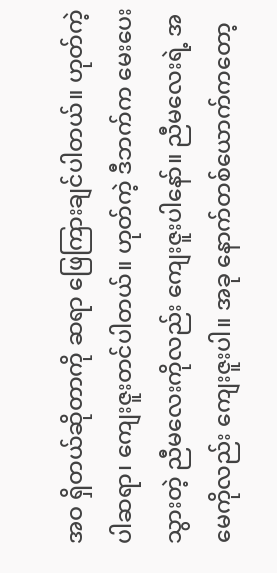အဝ ရှိတယ်ဆိုတာကို ဆရာ ဖြေကြားချင်ပါတယ်။ ဟုတ်ကဲ့ပါဆရာ၊ ကျေးဇူးတင်ပါတယ်။ ဟုတ်ကဲ့ ဒီဘက်က မေးပေးသွားတဲ့ ညီမလေးကိုလည်း ကျေးဇူးပါနော်။ ညီမလေးရဲ့ အမေကိုလည်း ကျေးဇူးပါ။ အခု နောက်တစ်ယောက်ကတော့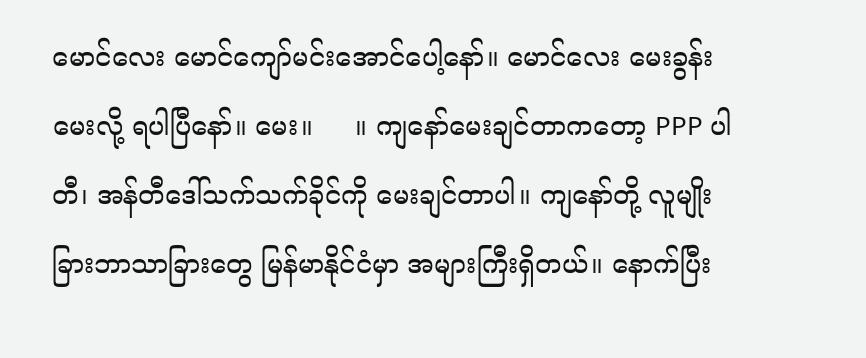မောင်လေး မောင်ကျော်မင်းအောင်ပေါ့နော်။ မောင်လေး မေးခွန်းမေးလို့ ရပါပြီနော်။ မေး။     ။ ကျနော်မေးချင်တာကတော့ PPP ပါတီ၊ အန်တီဒေါ်သက်သက်ခိုင်ကို မေးချင်တာပါ။ ကျနော်တို့ လူမျိုးခြားဘာသာခြားတွေ မြန်မာနိုင်ငံမှာ အများကြီးရှိတယ်။ နောက်ပြီး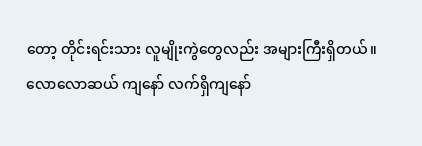တော့ တိုင်းရင်းသား လူမျိုးကွဲတွေလည်း အများကြီးရှိတယ်။ လောလောဆယ် ကျနော် လက်ရှိကျနော်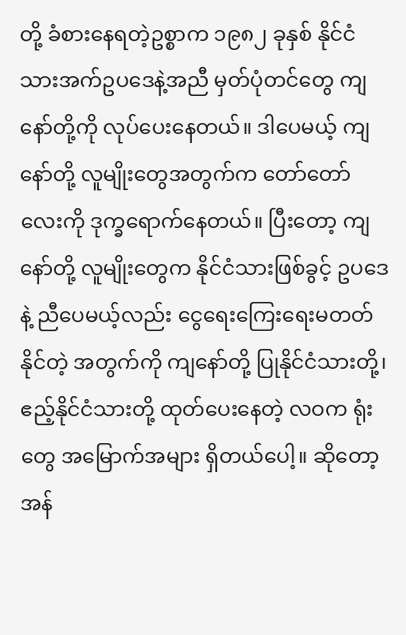တို့ ခံစားနေရတဲ့ဥစ္စာက ၁၉၈၂ ခုနှစ် နိုင်ငံသားအက်ဥပဒေနဲ့အညီ မှတ်ပုံတင်တွေ ကျနော်တို့ကို လုပ်ပေးနေတယ်။ ဒါပေမယ့် ကျနော်တို့ လူမျိုးတွေအတွက်က တော်တော်လေးကို ဒုက္ခရောက်နေတယ်။ ပြီးတော့ ကျနော်တို့ လူမျိုးတွေက နိုင်ငံသားဖြစ်ခွင့် ဥပဒေနဲ့ ညီပေမယ့်လည်း ငွေရေးကြေးရေးမတတ်နိုင်တဲ့ အတွက်ကို ကျနော်တို့ ပြုနိုင်ငံသားတို့၊ ဧည့်နိုင်ငံသားတို့ ထုတ်ပေးနေတဲ့ လဝက ရုံးတွေ အမြောက်အများ ရှိတယ်ပေါ့။ ဆိုတော့ အန်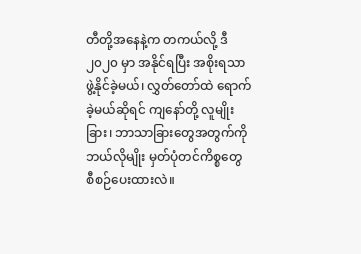တီတို့အနေနဲ့က တကယ်လို့ ဒီ ၂၀၂၀ မှာ အနိုင်ရပြီး အစိုးရသာ ဖွဲ့နိုင်ခဲ့မယ်၊ လွှတ်တော်ထဲ ရောက်ခဲ့မယ်ဆိုရင် ကျနော်တို့ လူမျိုးခြား၊ ဘာသာခြားတွေအတွက်ကို ဘယ်လိုမျိုး မှတ်ပုံတင်ကိစ္စတွေ စီစဉ်ပေးထားလဲ။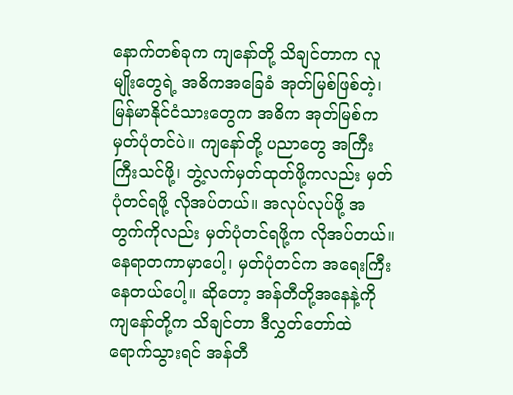နောက်တစ်ခုက ကျနော်တို့ သိချင်တာက လူမျိုးတွေရဲ့ အဓိကအခြေခံ အုတ်မြစ်ဖြစ်တဲ့၊ မြန်မာနိုင်ငံသားတွေက အဓိက အုတ်မြစ်က မှတ်ပုံတင်ပဲ။ ကျနော်တို့ ပညာတွေ အကြီးကြီးသင်ဖို့၊ ဘွဲ့လက်မှတ်ထုတ်ဖို့ကလည်း မှတ်ပုံတင်ရဖို့ လိုအပ်တယ်။ အလုပ်လုပ်ဖို့ အတွက်ကိုလည်း မှတ်ပုံတင်ရဖို့က လိုအပ်တယ်။ နေရာတကာမှာပေါ့၊ မှတ်ပုံတင်က အရေးကြီးနေတယ်ပေါ့။ ဆိုတော့ အန်တီတို့အနေနဲ့ကို ကျနော်တို့က သိချင်တာ ဒီလွှတ်တော်ထဲ ရောက်သွားရင် အန်တီ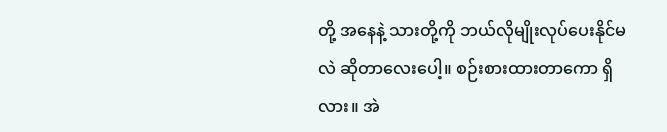တို့ အနေနဲ့ သားတို့ကို ဘယ်လိုမျိုးလုပ်ပေးနိုင်မလဲ ဆိုတာလေးပေါ့။ စဉ်းစားထားတာကော ရှိလား။ အဲ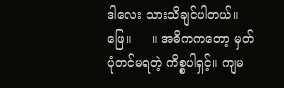ဒါလေး သားသိချင်ပါတယ်။ ဖြေ။     ။ အဓိကကတော့ မှတ်ပုံတင်မရတဲ့ ကိစ္စပါရှင့်။ ကျမ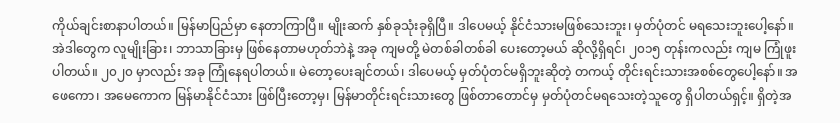ကိုယ်ချင်းစာနာပါတယ်။ မြန်မာပြည်မှာ နေတာကြာပြီ။ မျိုးဆက် နှစ်ခုသုံးခုရှိပြီ။ ဒါပေမယ့် နိုင်ငံသားမဖြစ်သေးဘူး၊ မှတ်ပုံတင် မရသေးဘူးပေါ့နော်။ အဲဒါတွေက လူမျိုးခြား၊ ဘာသာခြားမှ ဖြစ်နေတာမဟုတ်ဘဲနဲ့ အခု ကျမတို့ မဲတစ်ခါတစ်ခါ ပေးတော့မယ် ဆိုလို့ရှိရင်၊ ၂၀၁၅ တုန်းကလည်း ကျမ ကြုံဖူးပါတယ်။ ၂၀၂၀ မှာလည်း အခု ကြုံနေရပါတယ်။ မဲတော့ပေးချင်တယ်၊ ဒါပေမယ့် မှတ်ပုံတင်မရှိဘူးဆိုတဲ့ တကယ့် တိုင်းရင်းသားအစစ်တွေပေါ့နော်။ အဖေကော၊ အမေကောက မြန်မာနိုင်ငံသား ဖြစ်ပြီးတော့မှ၊ မြန်မာတိုင်းရင်းသားတွေ ဖြစ်တာတောင်မှ မှတ်ပုံတင်မရသေးတဲ့သူတွေ ရှိပါတယ်ရှင့်။ ရှိတဲ့အ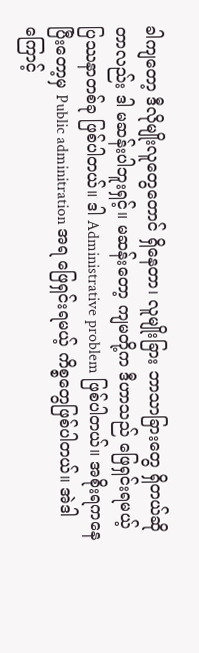ခါကျတော့ ဒီလိုမျိုးလူတွေတောင် ရှိနေတာ၊ လူမျိုးခြား ဘာသာခြားတွေ ရှိတယ်ဆိုတာလည်း ဒါ မဆန်းပါဘူးရှင့်။ မဆန်းတော့ ကျမတို့က ဒီဟာသည် ဖြေရှင်းရမယ့် ပြဿနာတစ်ခု ဖြစ်ပါတယ်။ ဒါ Administrative problem ဖြစ်ပါတယ်။ အစိုးရကနေပြီးတော့မှ Public adminitration အရ ဖြေရှင်းရမယ့် ကိစ္စတွေဖြစ်ပါတယ်။ အဲဒါကြောင့်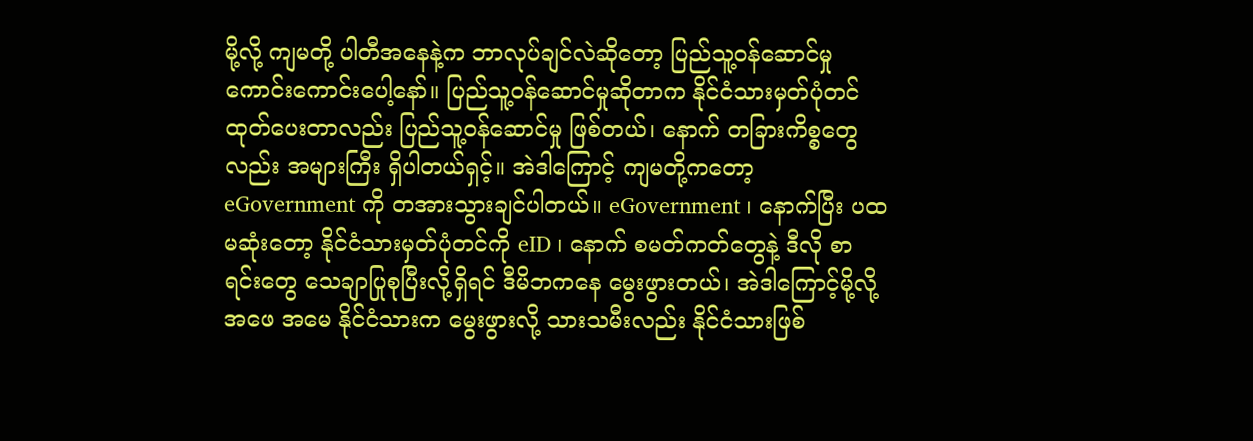မို့လို့ ကျမတို့ ပါတီအနေနဲ့က ဘာလုပ်ချင်လဲဆိုတော့ ပြည်သူ့ဝန်ဆောင်မှု ကောင်းကောင်းပေါ့နော်။ ပြည်သူ့ဝန်ဆောင်မှုဆိုတာက နိုင်ငံသားမှတ်ပုံတင် ထုတ်ပေးတာလည်း ပြည်သူ့ဝန်ဆောင်မှု ဖြစ်တယ်၊ နောက် တခြားကိစ္စတွေလည်း အများကြီး ရှိပါတယ်ရှင့်။ အဲဒါကြောင့် ကျမတို့ကတော့ eGovernment ကို တအားသွားချင်ပါတယ်။ eGovernment ၊ နောက်ပြီး ပထမဆုံးတော့ နိုင်ငံသားမှတ်ပုံတင်ကို eID ၊ နောက် စမတ်ကတ်တွေနဲ့ ဒီလို စာရင်းတွေ သေချာပြုစုပြီးလို့ရှိရင် ဒီမိဘကနေ မွေးဖွားတယ်၊ အဲဒါကြောင့်မို့လို့ အဖေ အမေ နိုင်ငံသားက မွေးဖွားလို့ သားသမီးလည်း နိုင်ငံသားဖြစ်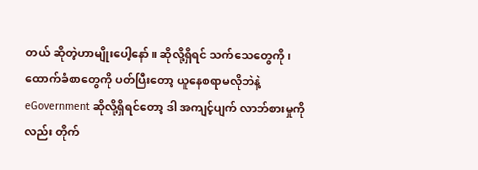တယ် ဆိုတဲ့ဟာမျိုးပေါ့နော်။ ဆိုလို့ရှိရင် သက်သေတွေကို၊ ထောက်ခံစာတွေကို ပတ်ပြီးတော့ ယူနေစရာမလိုဘဲနဲ့ eGovernment ဆိုလို့ရှိရင်တော့ ဒါ အကျင့်ပျက် လာဘ်စားမှုကိုလည်း တိုက်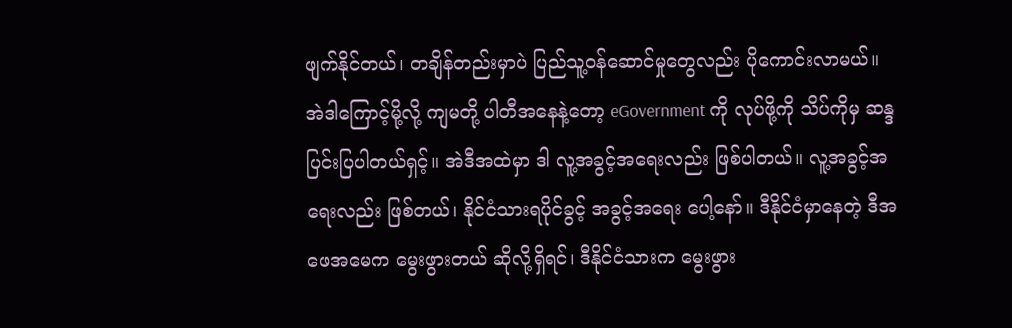ဖျက်နိုင်တယ်၊ တချိန်တည်းမှာပဲ ပြည်သူ့ဝန်ဆောင်မှုတွေလည်း ပိုကောင်းလာမယ်။ အဲဒါကြောင့်မို့လို့ ကျမတို့ ပါတီအနေနဲ့တော့ eGovernment ကို လုပ်ဖို့ကို သိပ်ကိုမှ ဆန္ဒပြင်းပြပါတယ်ရှင့်။ အဲဒီအထဲမှာ ဒါ လူ့အခွင့်အရေးလည်း ဖြစ်ပါတယ်။ လူ့အခွင့်အရေးလည်း ဖြစ်တယ်၊ နိုင်ငံသားရပိုင်ခွင့် အခွင့်အရေး ပေါ့နော်။ ဒီနိုင်ငံမှာနေတဲ့ ဒီအဖေအမေက မွေးဖွားတယ် ဆိုလို့ရှိရင်၊ ဒီနိုင်ငံသားက မွေးဖွား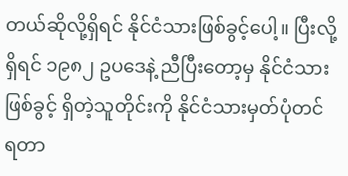တယ်ဆိုလို့ရှိရင် နိုင်ငံသားဖြစ်ခွင့်ပေါ့။ ပြီးလို့ရှိရင် ၁၉၈၂ ဥပဒေနဲ့ ညီပြီးတော့မှ နိုင်ငံသားဖြစ်ခွင့် ရှိတဲ့သူတိုင်းကို နိုင်ငံသားမှတ်ပုံတင် ရတာ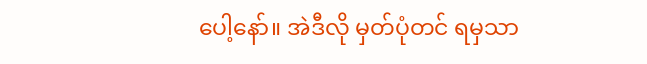ပေါ့နော်။ အဲဒီလို မှတ်ပုံတင် ရမှသာ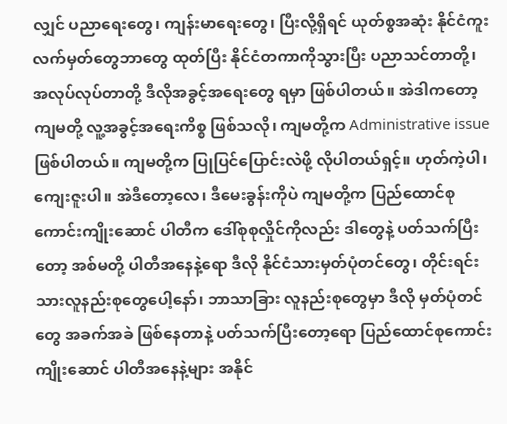လျှင် ပညာရေးတွေ၊ ကျန်းမာရေးတွေ၊ ပြီးလို့ရှိရင် ယုတ်စွအဆုံး နိုင်ငံကူးလက်မှတ်တွေဘာတွေ ထုတ်ပြီး နိုင်ငံတကာကိုသွားပြီး ပညာသင်တာတို့၊ အလုပ်လုပ်တာတို့ ဒီလိုအခွင့်အရေးတွေ ရမှာ ဖြစ်ပါတယ်။ အဲဒါကတော့ ကျမတို့ လူ့အခွင့်အရေးကိစ္စ ဖြစ်သလို၊ ကျမတို့က Administrative issue ဖြစ်ပါတယ်။ ကျမတို့က ပြုပြင်ပြောင်းလဲဖို့ လိုပါတယ်ရှင့်။ ဟုတ်ကဲ့ပါ၊ ကျေးဇူးပါ။ အဲဒီတော့လေ၊ ဒီမေးခွန်းကိုပဲ ကျမတို့က ပြည်ထောင်စုကောင်းကျိုးဆောင် ပါတီက ဒေါ်စုစုလှိုင်ကိုလည်း ဒါတွေနဲ့ ပတ်သက်ပြီးတော့ အစ်မတို့ ပါတီအနေနဲ့ရော ဒီလို နိုင်ငံသားမှတ်ပုံတင်တွေ၊ တိုင်းရင်းသားလူနည်းစုတွေပေါ့နော်၊ ဘာသာခြား လူနည်းစုတွေမှာ ဒီလို မှတ်ပုံတင်တွေ အခက်အခဲ ဖြစ်နေတာနဲ့ ပတ်သက်ပြီးတော့ရော ပြည်ထောင်စုကောင်းကျိုးဆောင် ပါတီအနေနဲ့များ အနိုင်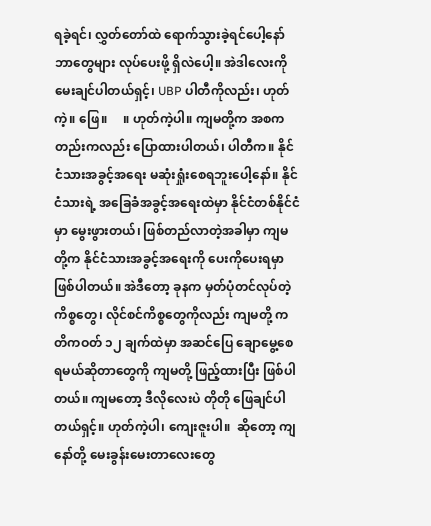ရခဲ့ရင်၊ လွှတ်တော်ထဲ ရောက်သွားခဲ့ရင်ပေါ့နော် ဘာတွေများ လုပ်ပေးဖို့ ရှိလဲပေါ့။ အဲဒါလေးကို မေးချင်ပါတယ်ရှင့်၊ UBP ပါတီကိုလည်း၊ ဟုတ်ကဲ့။ ဖြေ။     ။ ဟုတ်ကဲ့ပါ။ ကျမတို့က အစကတည်းကလည်း ပြောထားပါတယ်၊ ပါတီက။ နိုင်ငံသားအခွင့်အရေး မဆုံးရှုံးစေရဘူးပေါ့နော်။ နိုင်ငံသားရဲ့ အခြေခံအခွင့်အရေးထဲမှာ နိုင်ငံတစ်နိုင်ငံမှာ မွေးဖွားတယ်၊ ဖြစ်တည်လာတဲ့အခါမှာ ကျမတို့က နိုင်ငံသားအခွင့်အရေးကို ပေးကိုပေးရမှာ ဖြစ်ပါတယ်။ အဲဒီတော့ ခုနက မှတ်ပုံတင်လုပ်တဲ့ကိစ္စတွေ၊ လိုင်စင်ကိစ္စတွေကိုလည်း ကျမတို့ ကတိကဝတ် ၁၂ ချက်ထဲမှာ အဆင်ပြေ ချောမွေ့စေရမယ်ဆိုတာတွေကို ကျမတို့ ဖြည့်ထားပြီး ဖြစ်ပါတယ်။ ကျမတော့ ဒီလိုလေးပဲ တိုတို ဖြေချင်ပါတယ်ရှင့်။ ဟုတ်ကဲ့ပါ၊ ကျေးဇူးပါ။  ဆိုတော့ ကျနော်တို့ မေးခွန်းမေးတာလေးတွေ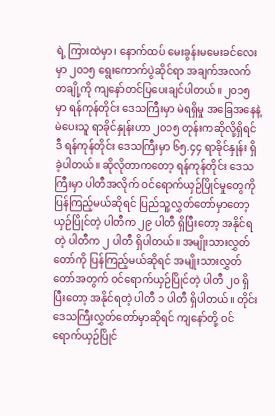ရဲ့ ကြားထဲမှာ၊ နောက်ထပ် မေးခွန်းမမေးခင်လေးမှာ ၂၀၁၅ ရွေးကောက်ပွဲဆိုင်ရာ အချက်အလက်တချို့ကို ကျနော်တင်ပြပေးချင်ပါတယ်။ ၂၀၁၅ မှာ ရန်ကုန်တိုင်း ဒေသကြီးမှာ မဲရရှိမှု အခြေအနေနဲ့ မဲပေးသူ ရာခိုင်နှုန်းဟာ ၂၀၁၅ တုန်းကဆိုလို့ရှိရင် ဒီ ရန်ကုန်တိုင်း ဒေသကြီးမှာ ၆၅.၄၄ ရာခိုင်နှုန်း ရှိခဲ့ပါတယ်။ ဆိုလိုတာကတော့ ရန်ကုန်တိုင်း ဒေသကြီးမှာ ပါတီအလိုက် ဝင်ရောက်ယှဉ်ပြိုင်မှုတွေကို ပြန်ကြည့်မယ်ဆိုရင် ပြည်သူ့လွှတ်တော်မှာတော့ ယှဉ်ပြိုင်တဲ့ ပါတီက ၂၉ ပါတီ ရှိပြီးတော့ အနိုင်ရတဲ့ ပါတီက ၂ ပါတီ ရှိပါတယ်။ အမျိုးသားလွှတ်တော်ကို ပြန်ကြည့်မယ်ဆိုရင် အမျိုးသားလွှတ်တော်အတွက် ဝင်ရောက်ယှဉ်ပြိုင်တဲ့ ပါတီ ၂၀ ရှိပြီးတော့ အနိုင်ရတဲ့ ပါတီ ၁ ပါတီ ရှိပါတယ်။ တိုင်းဒေသကြီးလွှတ်တော်မှာဆိုရင် ကျနော်တို့ ဝင်ရောက်ယှဉ်ပြိုင်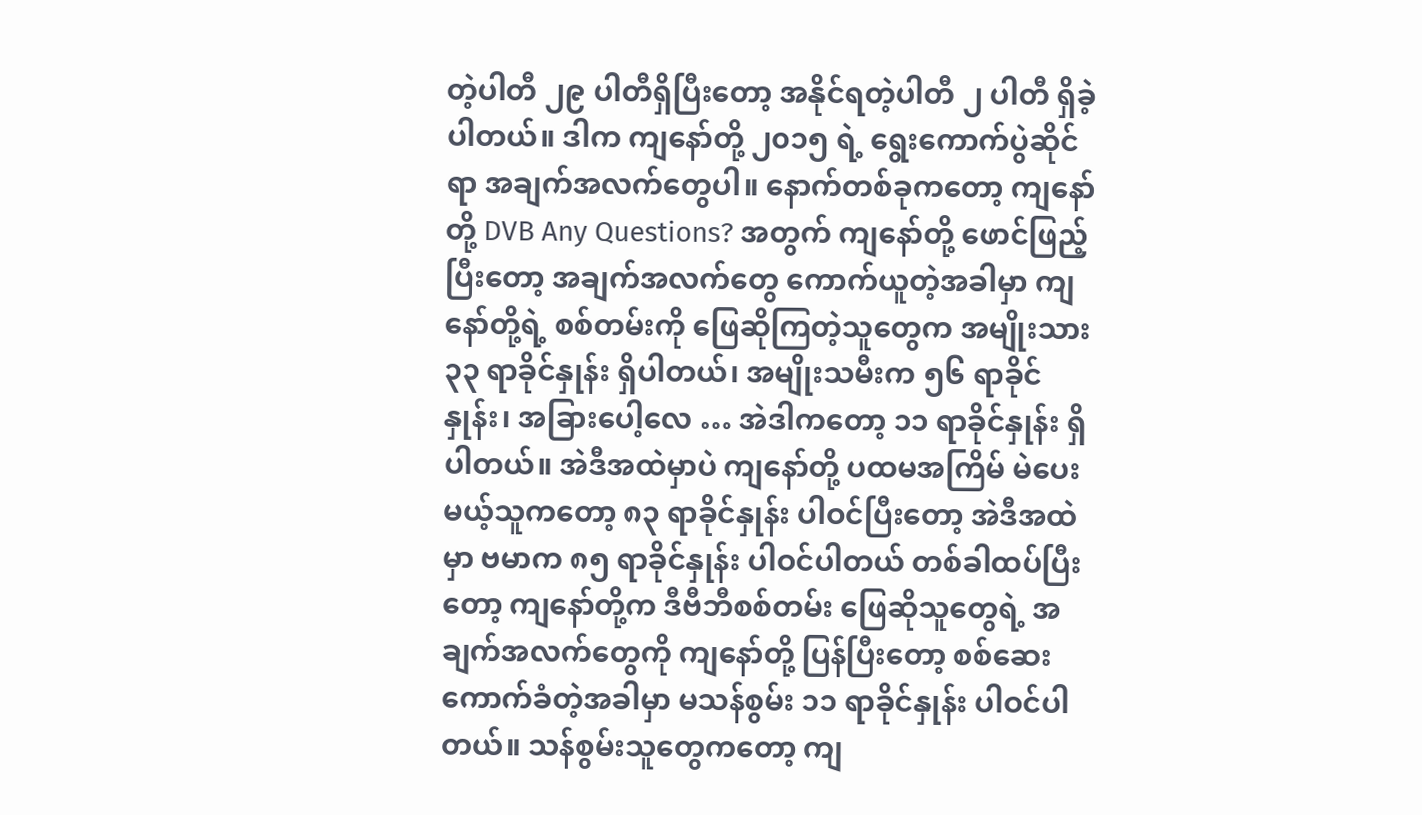တဲ့ပါတီ ၂၉ ပါတီရှိပြီးတော့ အနိုင်ရတဲ့ပါတီ ၂ ပါတီ ရှိခဲ့ပါတယ်။ ဒါက ကျနော်တို့ ၂၀၁၅ ရဲ့ ရွေးကောက်ပွဲဆိုင်ရာ အချက်အလက်တွေပါ။ နောက်တစ်ခုကတော့ ကျနော်တို့ DVB Any Questions? အတွက် ကျနော်တို့ ဖောင်ဖြည့်ပြီးတော့ အချက်အလက်တွေ ကောက်ယူတဲ့အခါမှာ ကျနော်တို့ရဲ့ စစ်တမ်းကို ဖြေဆိုကြတဲ့သူတွေက အမျိုးသား ၃၃ ရာခိုင်နှုန်း ရှိပါတယ်၊ အမျိုးသမီးက ၅၆ ရာခိုင်နှုန်း၊ အခြားပေါ့လေ … အဲဒါကတော့ ၁၁ ရာခိုင်နှုန်း ရှိပါတယ်။ အဲဒီအထဲမှာပဲ ကျနော်တို့ ပထမအကြိမ် မဲပေးမယ့်သူကတော့ ၈၃ ရာခိုင်နှုန်း ပါဝင်ပြီးတော့ အဲဒီအထဲမှာ ဗမာက ၈၅ ရာခိုင်နှုန်း ပါဝင်ပါတယ် တစ်ခါထပ်ပြီးတော့ ကျနော်တို့က ဒီဗီဘီစစ်တမ်း ဖြေဆိုသူတွေရဲ့ အချက်အလက်တွေကို ကျနော်တို့ ပြန်ပြီးတော့ စစ်ဆေးကောက်ခံတဲ့အခါမှာ မသန်စွမ်း ၁၁ ရာခိုင်နှုန်း ပါဝင်ပါတယ်။ သန်စွမ်းသူတွေကတော့ ကျ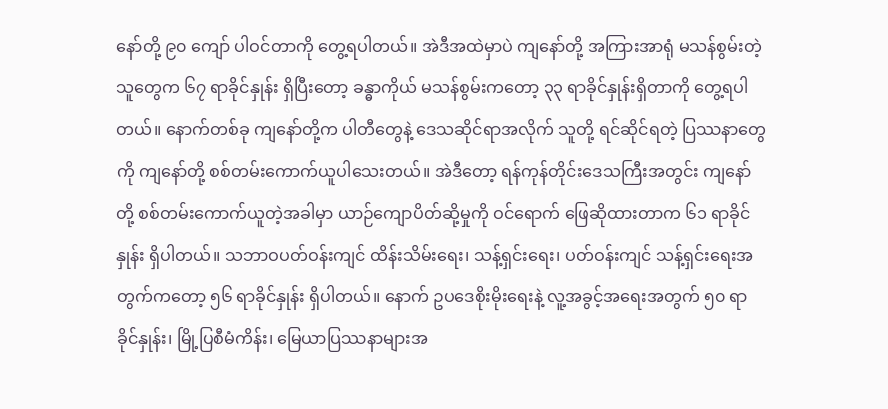နော်တို့ ၉၀ ကျော် ပါဝင်တာကို တွေ့ရပါတယ်။ အဲဒီအထဲမှာပဲ ကျနော်တို့ အကြားအာရုံ မသန်စွမ်းတဲ့ သူတွေက ၆၇ ရာခိုင်နှုန်း ရှိပြီးတော့ ခန္ဓာကိုယ် မသန်စွမ်းကတော့ ၃၃ ရာခိုင်နှုန်းရှိတာကို တွေ့ရပါတယ်။ နောက်တစ်ခု ကျနော်တို့က ပါတီတွေနဲ့ ဒေသဆိုင်ရာအလိုက် သူတို့ ရင်ဆိုင်ရတဲ့ ပြဿနာတွေကို ကျနော်တို့ စစ်တမ်းကောက်ယူပါသေးတယ်။ အဲဒီတော့ ရန်ကုန်တိုင်းဒေသကြီးအတွင်း ကျနော်တို့ စစ်တမ်းကောက်ယူတဲ့အခါမှာ ယာဉ်ကျောပိတ်ဆို့မှုကို ဝင်ရောက် ဖြေဆိုထားတာက ၆၁ ရာခိုင်နှုန်း ရှိပါတယ်။ သဘာဝပတ်ဝန်းကျင် ထိန်းသိမ်းရေး၊ သန့်ရှင်းရေး၊ ပတ်ဝန်းကျင် သန့်ရှင်းရေးအတွက်ကတော့ ၅၆ ရာခိုင်နှုန်း ရှိပါတယ်။ နောက် ဥပဒေစိုးမိုးရေးနဲ့ လူ့အခွင့်အရေးအတွက် ၅၀ ရာခိုင်နှုန်း၊ မြို့ပြစီမံကိန်း၊ မြေယာပြဿနာများအ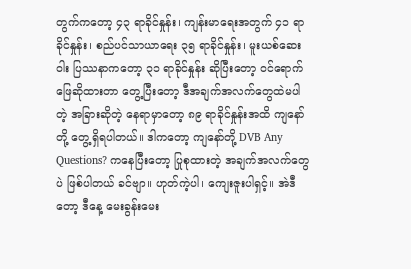တွက်ကတော့ ၄၃ ရာခိုင်နှုန်း၊ ကျန်းမာရေးအတွက် ၄၁ ရာခိုင်နှုန်း၊ စည်ပင်သာယာရေး ၃၅ ရာခိုင်နှုန်း၊ မူးယစ်ဆေးဝါး ပြဿနာကတော့ ၃၁ ရာခိုင်နှုန်း ဆိုပြီးတော့ ဝင်ရောက်ဖြေဆိုထားတာ တွေ့ပြီးတော့ ဒီအချက်အလက်တွေထဲမပါတဲ့ အခြားဆိုတဲ့ နေရာမှာတော့ ၈၉ ရာခိုင်နှုန်းအထိ ကျနော်တို့ တွေ့ရှိရပါတယ်။ ဒါကတော့ ကျနော်တို့ DVB Any Questions? ကနေပြီးတော့ ပြုစုထားတဲ့ အချက်အလက်တွေပဲ ဖြစ်ပါတယ် ခင်ဗျာ။ ဟုတ်ကဲ့ပါ၊ ကျေးဇူးပါရှင့်။ အဲဒီတော့ ဒီနေ့ မေးခွန်းမေး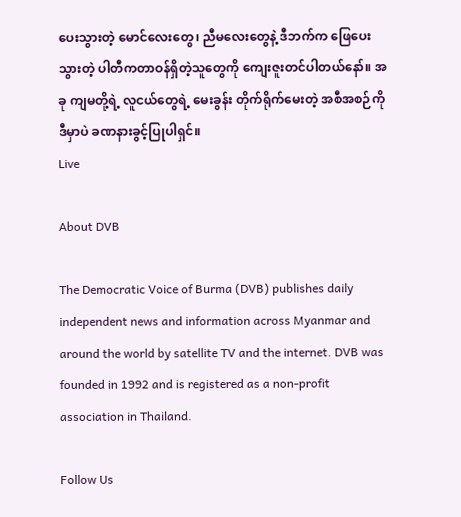ပေးသွားတဲ့ မောင်လေးတွေ၊ ညီမလေးတွေနဲ့ ဒီဘက်က ဖြေပေးသွားတဲ့ ပါတီကတာဝန်ရှိတဲ့သူတွေကို ကျေးဇူးတင်ပါတယ်နော်။ အခု ကျမတို့ရဲ့ လူငယ်တွေရဲ့ မေးခွန်း တိုက်ရိုက်မေးတဲ့ အစီအစဉ်ကို ဒီမှာပဲ ခဏနားခွင့်ပြုပါရှင်။
Live

About DVB

The Democratic Voice of Burma (DVB) publishes daily independent news and information across Myanmar and around the world by satellite TV and the internet. DVB was founded in 1992 and is registered as a non-profit association in Thailand.

Follow Us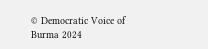© Democratic Voice of Burma 2024